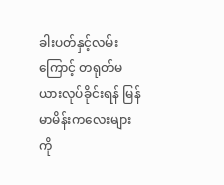ခါးပတ်နှင့်လမ်းကြောင့် တရုတ်မယားလုပ်ခိုင်းရန် မြန်မာမိန်းကလေးများကို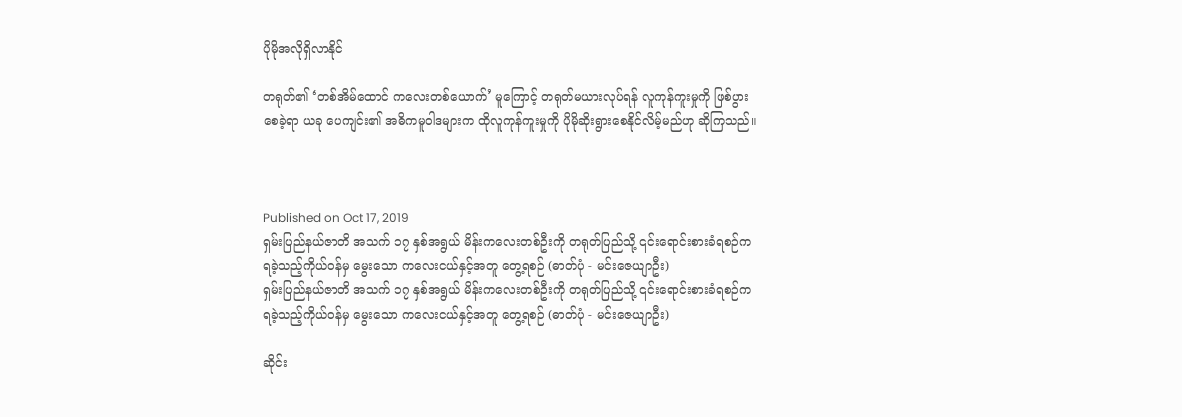ပိုမိုအလိုရှိလာနိုင်

တရုတ်၏ ‘တစ်အိမ်ထောင် ကလေးတစ်ယောက်’ မူကြောင့် တရုတ်မယားလုပ်ရန် လူကုန်ကူးမှုကို ဖြစ်ပွားစေခဲ့ရာ ယခု ပေကျင်း၏ အဓိကမူဝါဒများက ထိုလူကုန်ကူးမှုကို ပိုမိုဆိုးရွားစေနိုင်လိမ့်မည်ဟု ဆိုကြသည်။



Published on Oct 17, 2019
ရှမ်းပြည်နယ်ဇာတိ အသက် ၁၇ နှစ်အရွယ် မိန်းကလေးတစ်ဦးကို တရုတ်ပြည်သို့ ၎င်းရောင်းစားခံရစဉ်က ရခဲ့သည့်ကိုယ်ဝန်မှ မွေးသော ကလေးငယ်နှင့်အတူ တွေ့ရစဉ် (ဓာတ်ပုံ - မင်းဇေယျာဦး)
ရှမ်းပြည်နယ်ဇာတိ အသက် ၁၇ နှစ်အရွယ် မိန်းကလေးတစ်ဦးကို တရုတ်ပြည်သို့ ၎င်းရောင်းစားခံရစဉ်က ရခဲ့သည့်ကိုယ်ဝန်မှ မွေးသော ကလေးငယ်နှင့်အတူ တွေ့ရစဉ် (ဓာတ်ပုံ - မင်းဇေယျာဦး)

ဆိုင်း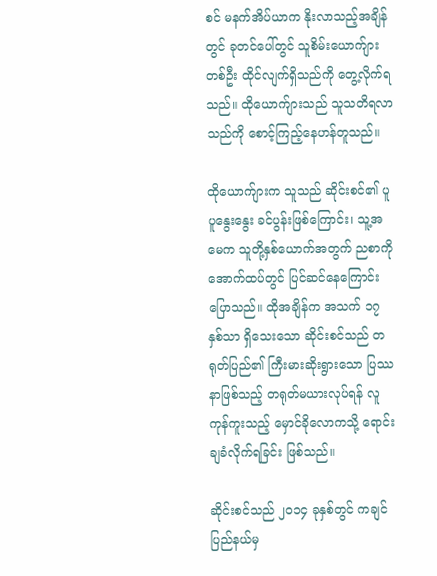စင် မနက်အိပ်ယာက နိုးလာသည့်အချိန်တွင် ခုတင်ပေါ်တွင် သူစိမ်းယောက်ျားတစ်ဦး ထိုင်လျက်ရှိသည်ကို တွေ့လိုက်ရသည်။ ထိုယောက်ျားသည် သူသတိရလာသည်ကို စောင့်ကြည့်နေဟန်တူသည်။

ထိုယောက်ျားက သူသည် ဆိုင်းစင်၏ ပူပူနွေးနွေး ခင်ပွန်းဖြစ်ကြောင်း၊ သူ့အမေက သူတို့နှစ်ယောက်အတွက် ညစာကို အောက်ထပ်တွင် ပြင်ဆင်နေကြောင်း ပြောသည်။ ထိုအချိန်က အသက် ၁၇ နှစ်သာ ရှိသေးသော ဆိုင်းစင်သည် တရုတ်ပြည်၏ ကြီးမားဆိုးရွားသော ပြဿနာဖြစ်သည့် တရုတ်မယားလုပ်ရန် လူကုန်ကူးသည့် မှောင်ခိုလောကသို့ ရောင်းချခံလိုက်ရခြင်း ဖြစ်သည်။

ဆိုင်းစင်သည် ၂၀၁၄ ခုနှစ်တွင် ကချင်ပြည်နယ်မှ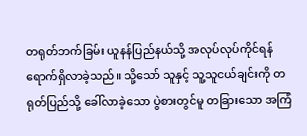တရုတ်ဘက်ခြမ်း ယူနန်ပြည်နယ်သို့ အလုပ်လုပ်ကိုင်ရန် ရောက်ရှိလာခဲ့သည်။ သို့သော် သူနှင့် သူ့သူငယ်ချင်းကို တရုတ်ပြည်သို့ ခေါ်လာခဲ့သော ပွဲစားတွင်မူ တခြားသော အကြံ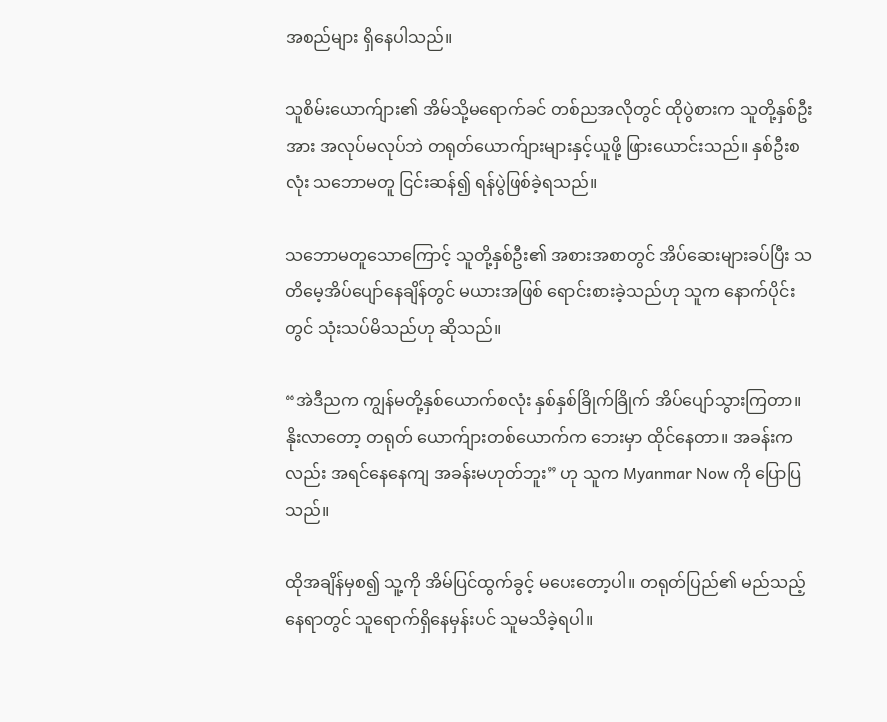အစည်များ ရှိနေပါသည်။

သူစိမ်းယောက်ျား၏ အိမ်သို့မရောက်ခင် တစ်ညအလိုတွင် ထိုပွဲစားက သူတို့နှစ်ဦးအား အလုပ်မလုပ်ဘဲ တရုတ်ယောက်ျားများနှင့်ယူဖို့ ဖြားယောင်းသည်။ နှစ်ဦးစလုံး သဘောမတူ ငြင်းဆန်၍ ရန်ပွဲဖြစ်ခဲ့ရသည်။

သဘောမတူသောကြောင့် သူတို့နှစ်ဦး၏ အစားအစာတွင် အိပ်ဆေးများခပ်ပြီး သတိမေ့အိပ်ပျော်နေချိန်တွင် မယားအဖြစ် ရောင်းစားခဲ့သည်ဟု သူက နောက်ပိုင်းတွင် သုံးသပ်မိသည်ဟု ဆိုသည်။

“အဲဒီညက ကျွန်မတို့နှစ်ယောက်စလုံး နှစ်နှစ်ခြိုက်ခြိုက် အိပ်ပျော်သွားကြတာ။ နိုးလာတော့ တရုတ် ယောက်ျားတစ်ယောက်က ဘေးမှာ ထိုင်နေတာ။ အခန်းကလည်း အရင်နေနေကျ အခန်းမဟုတ်ဘူး” ဟု သူက Myanmar Now ကို ပြောပြသည်။

ထိုအချိန်မှစ၍ သူ့ကို အိမ်ပြင်ထွက်ခွင့် မပေးတော့ပါ။ တရုတ်ပြည်၏ မည်သည့်နေရာတွင် သူရောက်ရှိနေမှန်းပင် သူမသိခဲ့ရပါ။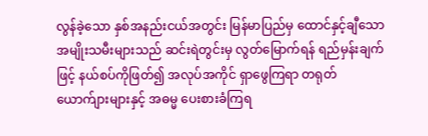လွန်ခဲ့သော နှစ်အနည်းငယ်အတွင်း မြန်မာပြည်မှ ထောင်နှင့်ချီသော အမျိုးသမီးများသည် ဆင်းရဲတွင်းမှ လွတ်မြောက်ရန် ရည်မှန်းချက်ဖြင့် နယ်စပ်ကိုဖြတ်၍ အလုပ်အကိုင် ရှာဖွေကြရာ တရုတ်ယောက်ျားများနှင့် အဓမ္မ ပေးစားခံကြရ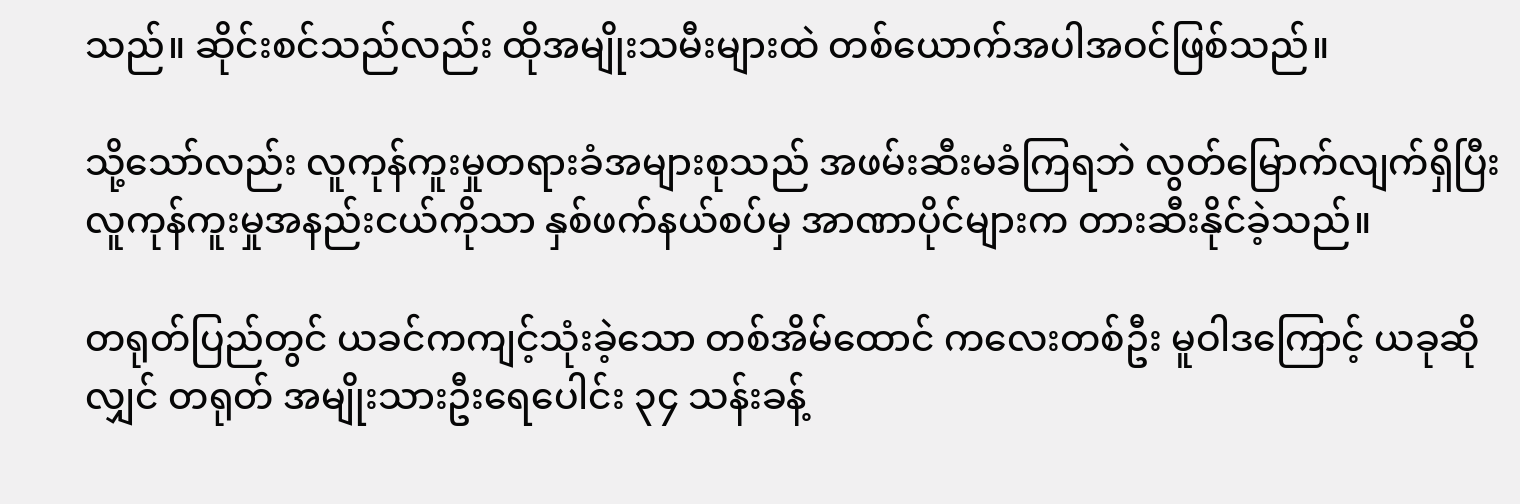သည်။ ဆိုင်းစင်သည်လည်း ထိုအမျိုးသမီးများထဲ တစ်ယောက်အပါအဝင်ဖြစ်သည်။

သို့သော်လည်း လူကုန်ကူးမှုတရားခံအများစုသည် အဖမ်းဆီးမခံကြရဘဲ လွတ်မြောက်လျက်ရှိပြီး လူကုန်ကူးမှုအနည်းငယ်ကိုသာ နှစ်ဖက်နယ်စပ်မှ အာဏာပိုင်များက တားဆီးနိုင်ခဲ့သည်။

တရုတ်ပြည်တွင် ယခင်ကကျင့်သုံးခဲ့သော တစ်အိမ်ထောင် ကလေးတစ်ဦး မူဝါဒကြောင့် ယခုဆိုလျှင် တရုတ် အမျိုးသားဦးရေပေါင်း ၃၄ သန်းခန့်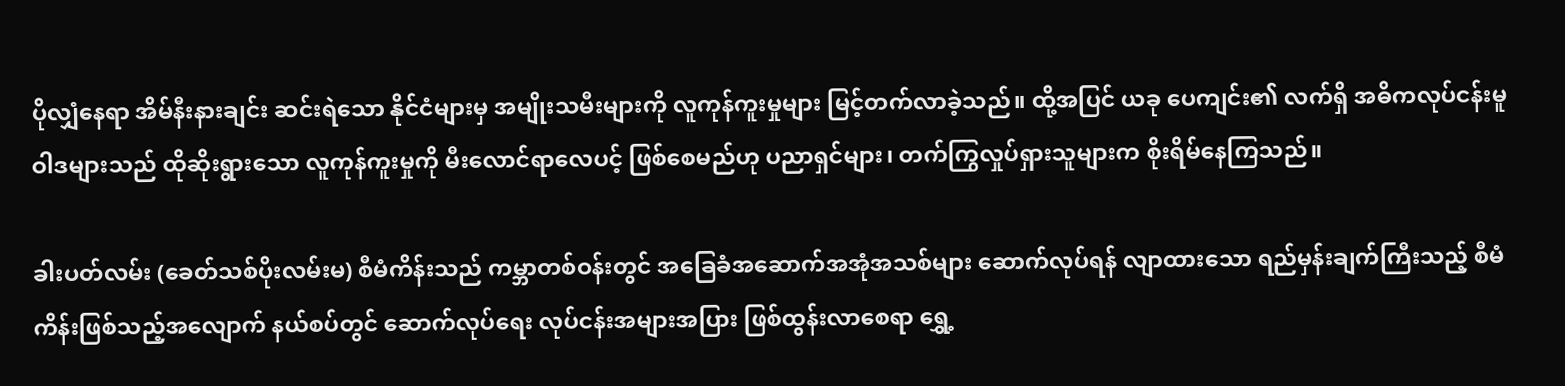ပိုလျှံနေရာ အိမ်နီးနားချင်း ဆင်းရဲသော နိုင်ငံများမှ အမျိုးသမီးများကို လူကုန်ကူးမှုများ မြင့်တက်လာခဲ့သည်။ ထို့အပြင် ယခု ပေကျင်း၏ လက်ရှိ အဓိကလုပ်ငန်းမူဝါဒများသည် ထိုဆိုးရွားသော လူကုန်ကူးမှုကို မီးလောင်ရာလေပင့် ဖြစ်စေမည်ဟု ပညာရှင်များ၊ တက်ကြွလှုပ်ရှားသူများက စိုးရိမ်နေကြသည်။

ခါးပတ်လမ်း (ခေတ်သစ်ပိုးလမ်းမ) စီမံကိန်းသည် ကမ္ဘာတစ်ဝန်းတွင် အခြေခံအဆောက်အအုံအသစ်များ ဆောက်လုပ်ရန် လျာထားသော ရည်မှန်းချက်ကြီးသည့် စီမံကိန်းဖြစ်သည့်အလျောက် နယ်စပ်တွင် ဆောက်လုပ်ရေး လုပ်ငန်းအများအပြား ဖြစ်ထွန်းလာစေရာ ရွှေ့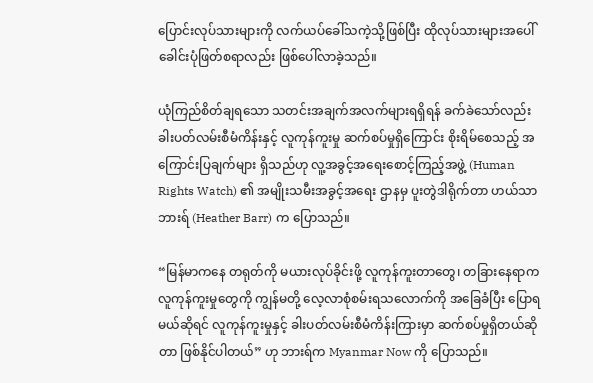ပြောင်းလုပ်သားများကို လက်ယပ်ခေါ်သကဲ့သို့ဖြစ်ပြီး ထိုလုပ်သားများအပေါ် ခေါင်းပုံဖြတ်စရာလည်း ဖြစ်ပေါ်လာခဲ့သည်။

ယုံကြည်စိတ်ချရသော သတင်းအချက်အလက်များရရှိရန် ခက်ခဲသော်လည်း ခါးပတ်လမ်းစီမံကိန်းနှင့် လူကုန်ကူးမှု ဆက်စပ်မှုရှိကြောင်း စိုးရိမ်စေသည့် အကြောင်းပြချက်များ ရှိသည်ဟု လူ့အခွင့်အရေးစောင့်ကြည့်အဖွဲ့ (Human Rights Watch) ၏ အမျိုးသမီးအခွင့်အရေး ဌာနမှ ပူးတွဲဒါရိုက်တာ ဟယ်သာ ဘားရ် (Heather Barr) က ပြောသည်။

“မြန်မာကနေ တရုတ်ကို မယားလုပ်ခိုင်းဖို့ လူကုန်ကူးတာတွေ၊ တခြားနေရာက လူကုန်ကူးမှုတွေကို ကျွန်မတို့ လေ့လာစုံစမ်းရသလောက်ကို အခြေခံပြီး ပြောရမယ်ဆိုရင် လူကုန်ကူးမှုနှင့် ခါးပတ်လမ်းစီမံကိန်းကြားမှာ ဆက်စပ်မှုရှိတယ်ဆိုတာ ဖြစ်နိုင်ပါတယ်” ဟု ဘားရ်က Myanmar Now ကို ပြောသည်။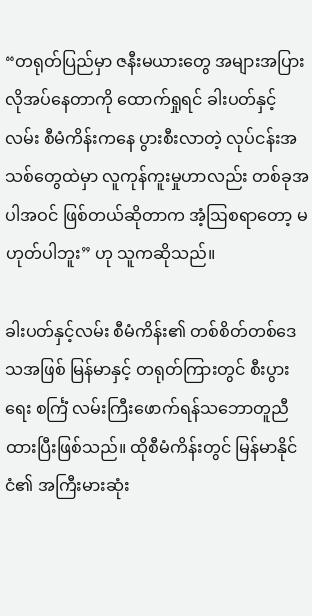“တရုတ်ပြည်မှာ ဇနီးမယားတွေ အများအပြားလိုအပ်နေတာကို ထောက်ရှုရင် ခါးပတ်နှင့်လမ်း စီမံကိန်းကနေ ပွားစီးလာတဲ့ လုပ်ငန်းအသစ်တွေထဲမှာ လူကုန်ကူးမှုဟာလည်း တစ်ခုအပါအဝင် ဖြစ်တယ်ဆိုတာက အံ့ဩစရာတော့ မဟုတ်ပါဘူး” ဟု သူကဆိုသည်။

ခါးပတ်နှင့်လမ်း စီမံကိန်း၏ တစ်စိတ်တစ်ဒေသအဖြစ် မြန်မာနှင့် တရုတ်ကြားတွင် စီးပွားရေး စင်္ကြံ လမ်းကြီးဖောက်ရန်သဘောတူညီထားပြီးဖြစ်သည်။ ထိုစီမံကိန်းတွင် မြန်မာနိုင်ငံ၏ အကြီးမားဆုံး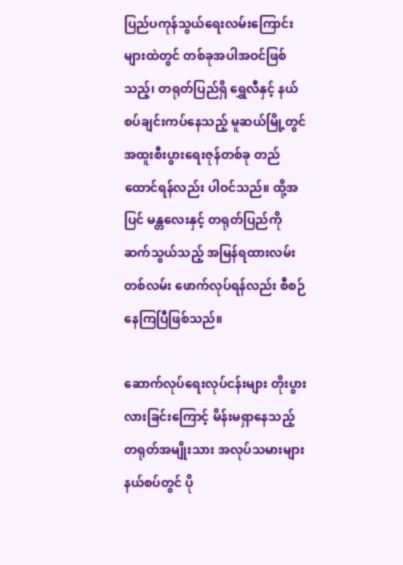ပြည်ပကုန်သွယ်ရေးလမ်းကြောင်းများထဲတွင် တစ်ခုအပါအဝင်ဖြစ်သည့်၊ တရုတ်ပြည်ရှိ ရွှေလီနှင့် နယ်စပ်ချင်းကပ်နေသည့် မူဆယ်မြို့တွင် အထူးစီးပွားရေးဇုန်တစ်ခု တည်ထောင်ရန်လည်း ပါဝင်သည်။ ထို့အပြင် မန္တလေးနှင့် တရုတ်ပြည်ကို ဆက်သွယ်သည့် အမြန်ရထားလမ်းတစ်လမ်း ဖောက်လုပ်ရန်လည်း စီစဉ်နေကြပြီဖြစ်သည်။

ဆောက်လုပ်ရေးလုပ်ငန်းများ တိုးပွားလားခြင်းကြောင့် မိန်းမရှာနေသည့် တရုတ်အမျိုးသား အလုပ်သမားများ နယ်စပ်တွင် ပို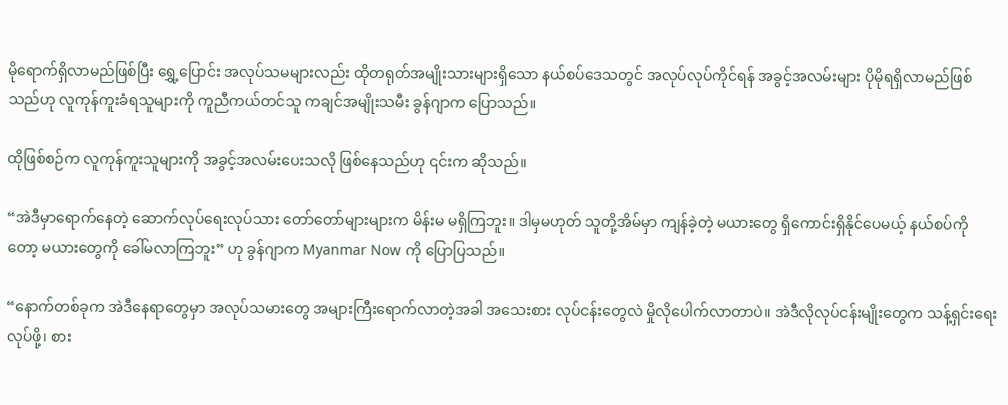မိုရောက်ရှိလာမည်ဖြစ်ပြီး ရွှေ့ပြောင်း အလုပ်သမများလည်း ထိုတရုတ်အမျိုးသားများရှိသော နယ်စပ်ဒေသတွင် အလုပ်လုပ်ကိုင်ရန် အခွင့်အလမ်းများ ပိုမိုရရှိလာမည်ဖြစ်သည်ဟု လူကုန်ကူးခံရသူများကို ကူညီကယ်တင်သူ ကချင်အမျိုးသမီး ခွန်ဂျာက ပြောသည်။

ထိုဖြစ်စဉ်က လူကုန်ကူးသူများကို အခွင့်အလမ်းပေးသလို ဖြစ်နေသည်ဟု ၎င်းက ဆိုသည်။

“အဲဒီမှာရောက်နေတဲ့ ဆောက်လုပ်ရေးလုပ်သား တော်တော်များများက မိန်းမ မရှိကြဘူး။ ဒါမှမဟုတ် သူတို့အိမ်မှာ ကျန်ခဲ့တဲ့ မယားတွေ ရှိကောင်းရှိနိုင်ပေမယ့် နယ်စပ်ကိုတော့ မယားတွေကို ခေါ်မလာကြဘူး” ဟု ခွန်ဂျာက Myanmar Now ကို ပြောပြသည်။

“နောက်တစ်ခုက အဲဒီနေရာတွေမှာ အလုပ်သမားတွေ အများကြီးရောက်လာတဲ့အခါ အသေးစား လုပ်ငန်းတွေလဲ မှိုလိုပေါက်လာတာပဲ။ အဲဒီလိုလုပ်ငန်းမျိုးတွေက သန့်ရှင်းရေးလုပ်ဖို့၊ စား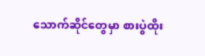သောက်ဆိုင်တွေမှာ စားပွဲထိုး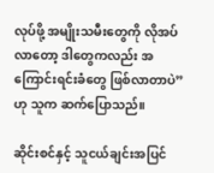လုပ်ဖို့ အမျိုးသမီးတွေကို လိုအပ်လာတော့ ဒါတွေကလည်း အကြောင်းရင်းခံတွေ ဖြစ်လာတာပဲ” ဟု သူက ဆက်ပြောသည်။

ဆိုင်းစင်နှင့် သူငယ်ချင်းအပြင်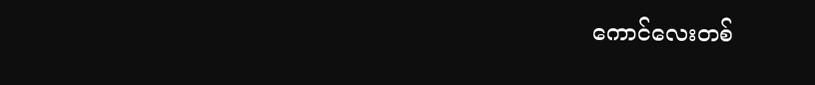ကောင်လေးတစ်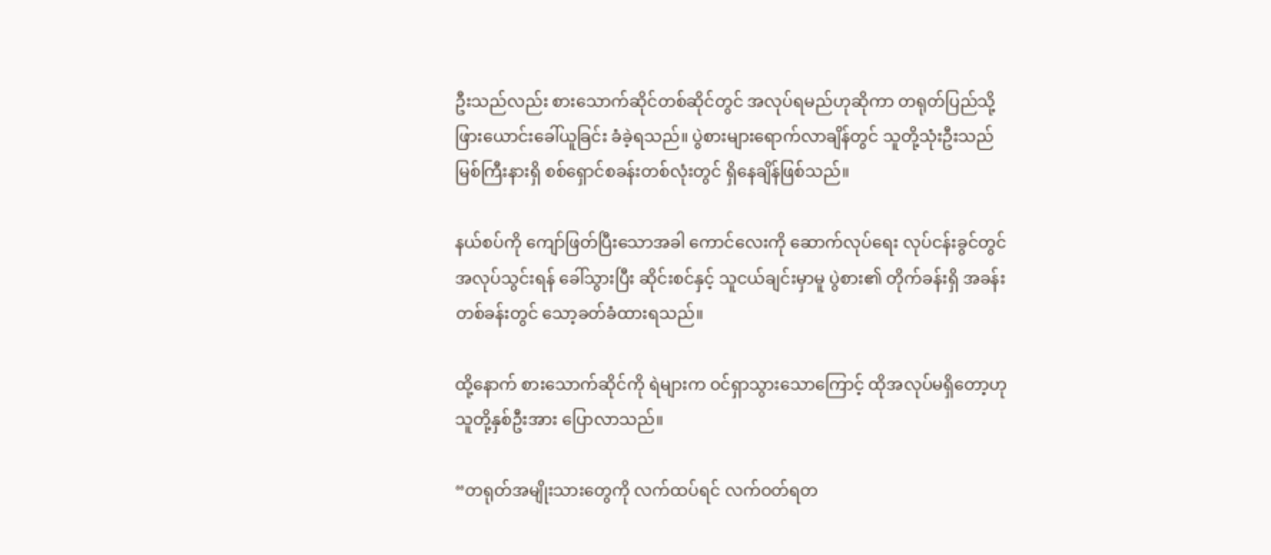ဦးသည်လည်း စားသောက်ဆိုင်တစ်ဆိုင်တွင် အလုပ်ရမည်ဟုဆိုကာ တရုတ်ပြည်သို့ ဖြားယောင်းခေါ်ယူခြင်း ခံခဲ့ရသည်။ ပွဲစားများရောက်လာချိန်တွင် သူတို့သုံးဦးသည် မြစ်ကြီးနားရှိ စစ်ရှောင်စခန်းတစ်လုံးတွင် ရှိနေချိန်ဖြစ်သည်။

နယ်စပ်ကို ကျော်ဖြတ်ပြီးသောအခါ ကောင်လေးကို ဆောက်လုပ်ရေး လုပ်ငန်းခွင်တွင် အလုပ်သွင်းရန် ခေါ်သွားပြီး ဆိုင်းစင်နှင့် သူငယ်ချင်းမှာမူ ပွဲစား၏ တိုက်ခန်းရှိ အခန်းတစ်ခန်းတွင် သော့ခတ်ခံထားရသည်။

ထို့နောက် စားသောက်ဆိုင်ကို ရဲများက ဝင်ရှာသွားသောကြောင့် ထိုအလုပ်မရှိတော့ဟု သူတို့နှစ်ဦးအား ပြောလာသည်။

“တရုတ်အမျိုးသားတွေကို လက်ထပ်ရင် လက်ဝတ်ရတ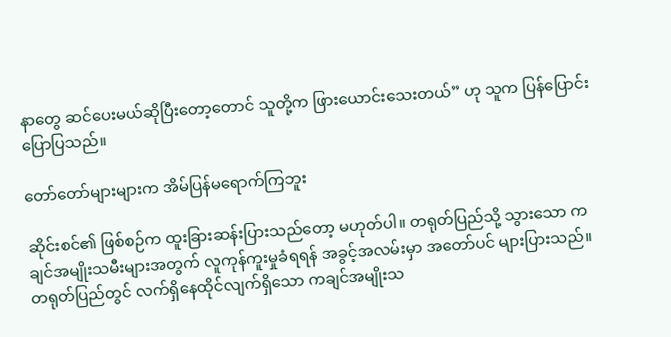နာတွေ ဆင်ပေးမယ်ဆိုပြီးတော့တောင် သူတို့က ဖြားယောင်းသေးတယ်” ဟု သူက ပြန်ပြောင်းပြောပြသည်။

တော်တော်များများက အိမ်ပြန်မရောက်ကြဘူး

ဆိုင်းစင်၏ ဖြစ်စဉ်က ထူးခြားဆန်းပြားသည်တော့ မဟုတ်ပါ။ တရုတ်ပြည်သို့ သွားသော ကချင်အမျိုးသမီးများအတွက် လူကုန်ကူးမှုခံရရန် အခွင့်အလမ်းမှာ အတော်ပင် များပြားသည်။ တရုတ်ပြည်တွင် လက်ရှိနေထိုင်လျက်ရှိသော ကချင်အမျိုးသ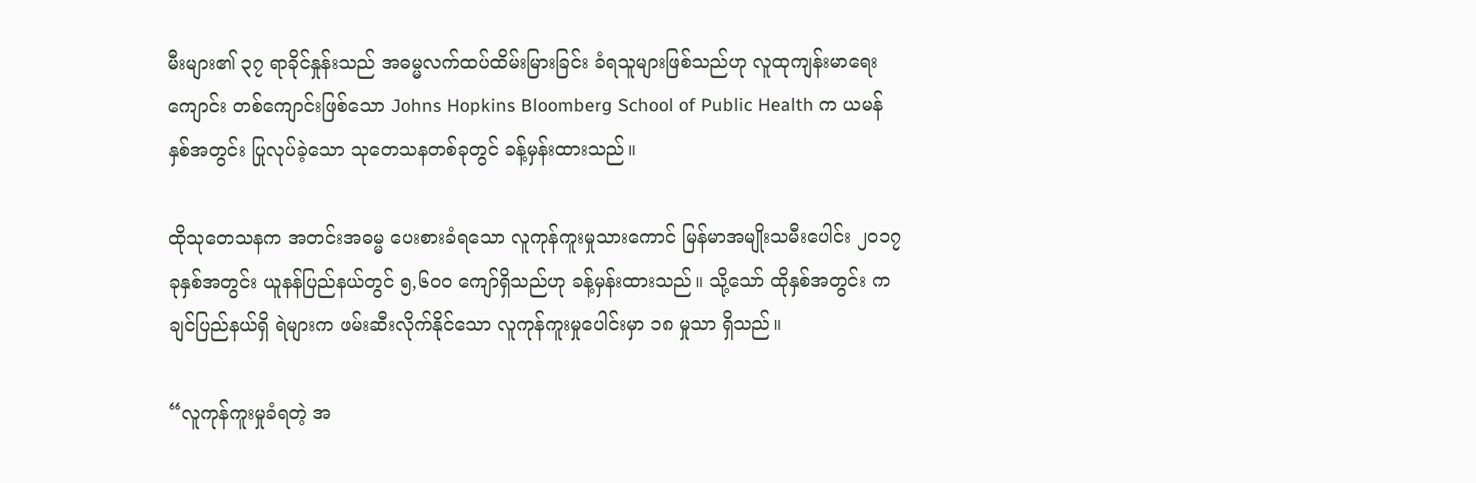မီးများ၏ ၃၇ ရာခိုင်နှုန်းသည် အဓမ္မလက်ထပ်ထိမ်းမြားခြင်း ခံရသူများဖြစ်သည်ဟု လူထုကျန်းမာရေးကျောင်း တစ်ကျောင်းဖြစ်သော Johns Hopkins Bloomberg School of Public Health က ယမန်နှစ်အတွင်း ပြုလုပ်ခဲ့သော သုတေသနတစ်ခုတွင် ခန့်မှန်းထားသည်။

ထိုသုတေသနက အတင်းအဓမ္မ ပေးစားခံရသော လူကုန်ကူးမှုသားကောင် မြန်မာအမျိုးသမီးပေါင်း ၂၀၁၇ ခုနှစ်အတွင်း ယူနန်ပြည်နယ်တွင် ၅,၆၀၀ ကျော်ရှိသည်ဟု ခန့်မှန်းထားသည်။ သို့သော် ထိုနှစ်အတွင်း ကချင်ပြည်နယ်ရှိ ရဲများက ဖမ်းဆီးလိုက်နိုင်သော လူကုန်ကူးမှုပေါင်းမှာ ၁၈ မှုသာ ရှိသည်။

“လူကုန်ကူးမှုခံရတဲ့ အ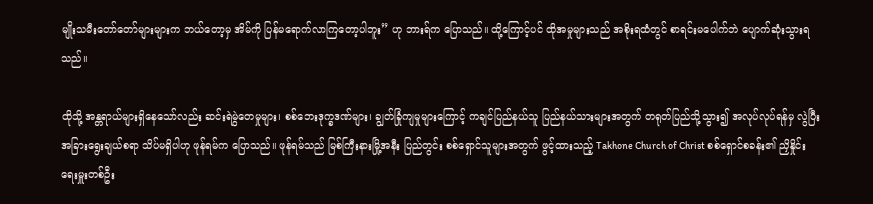မျိုးသမီးတော်တော်များများက ဘယ်တော့မှ အိမ်ကို ပြန်မရောက်လာကြတော့ပါဘူး” ဟု ဘားရ်က ပြောသည်။ ထို့ကြောင့်ပင် ထိုအမှုများသည် အစိုးရထံတွင် စာရင်းမပေါက်ဘဲ ပျောက်ဆုံးသွားရသည်။

ထိုသို့ အန္တရာယ်များရှိနေသော်လည်း ဆင်းရဲမွဲတေမှုများ၊ စစ်ဘေးဒုက္ခဒဏ်များ၊ ချွတ်ခြုံကျမှုများကြောင့် ကချင်ပြည်နယ်သူ ပြည်နယ်သားများအတွက် တရုတ်ပြည်သို့သွား၍ အလုပ်လုပ်ရန်မှ လွဲပြီး အခြားရွေးချယ်စရာ သိပ်မရှိပါဟု ဖုန်ရမ်က ပြောသည်။ ဖုန်ရမ်သည် မြစ်ကြီးနားမြို့အနီး ပြည်တွင်း စစ်ရှောင်သူများအတွက် ဖွင့်ထားသည့် Takhone Church of Christ စစ်ရှောင်စခန်း၏ ညှိနှိုင်းရေးမှူးတစ်ဦး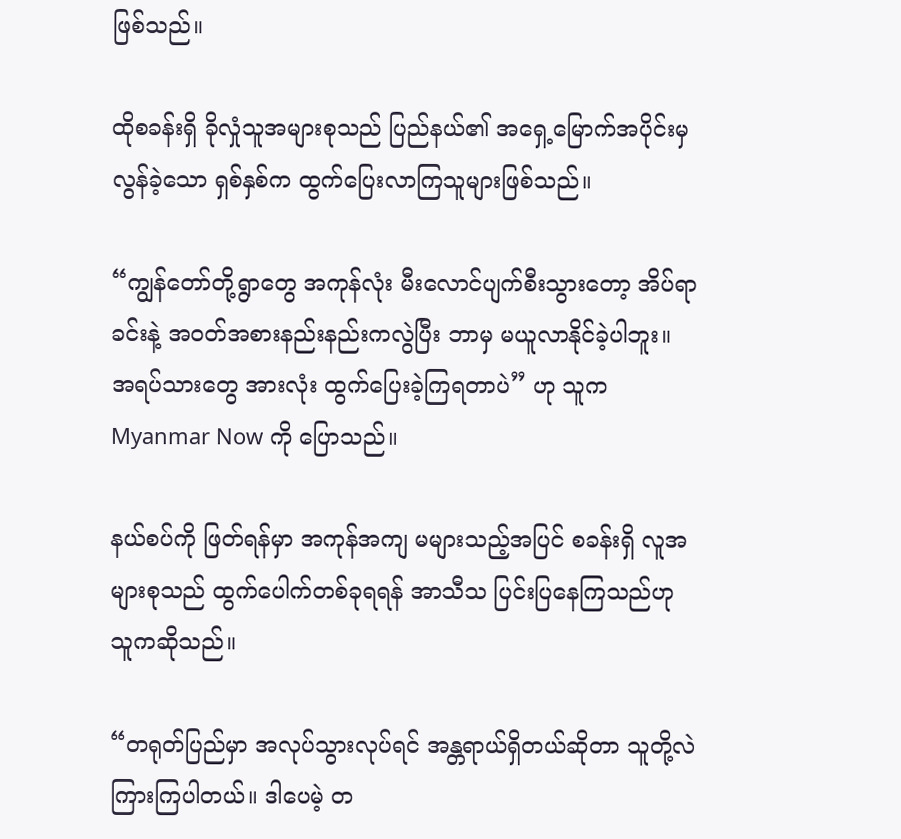ဖြစ်သည်။

ထိုစခန်းရှိ ခိုလှုံသူအများစုသည် ပြည်နယ်၏ အရှေ့မြောက်အပိုင်းမှ လွန်ခဲ့သော ရှစ်နှစ်က ထွက်ပြေးလာကြသူများဖြစ်သည်။

“ကျွန်တော်တို့ရွာတွေ အကုန်လုံး မီးလောင်ပျက်စီးသွားတော့ အိပ်ရာခင်းနဲ့ အဝတ်အစားနည်းနည်းကလွဲပြီး ဘာမှ မယူလာနိုင်ခဲ့ပါဘူး။ အရပ်သားတွေ အားလုံး ထွက်ပြေးခဲ့ကြရတာပဲ” ဟု သူက Myanmar Now ကို ပြောသည်။

နယ်စပ်ကို ဖြတ်ရန်မှာ အကုန်အကျ မများသည့်အပြင် စခန်းရှိ လူအများစုသည် ထွက်ပေါက်တစ်ခုရရန် အာသီသ ပြင်းပြနေကြသည်ဟု သူကဆိုသည်။

“တရုတ်ပြည်မှာ အလုပ်သွားလုပ်ရင် အန္တရာယ်ရှိတယ်ဆိုတာ သူတို့လဲ ကြားကြပါတယ်။ ဒါပေမဲ့ တ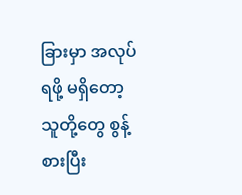ခြားမှာ အလုပ်ရဖို့ မရှိတော့ သူတို့တွေ စွန့်စားပြီး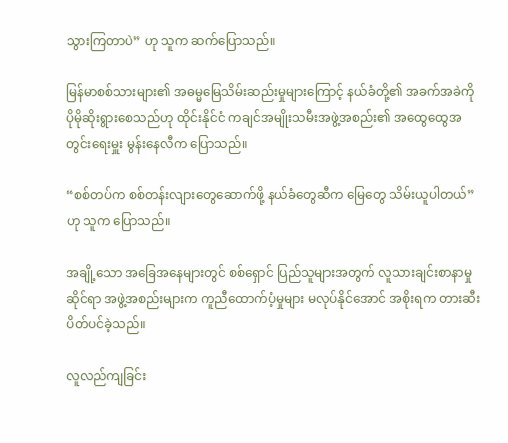သွားကြတာပဲ” ဟု သူက ဆက်ပြောသည်။

မြန်မာစစ်သားများ၏ အဓမ္မမြေသိမ်းဆည်းမှုများကြောင့် နယ်ခံတို့၏ အခက်အခဲကို ပိုမိုဆိုးရွားစေသည်ဟု ထိုင်းနိုင်ငံ ကချင်အမျိုးသမီးအဖွဲ့အစည်း၏ အထွေထွေအတွင်းရေးမှူး မွန်းနေလီက ပြောသည်။

“စစ်တပ်က စစ်တန်းလျားတွေဆောက်ဖို့ နယ်ခံတွေဆီက မြေတွေ သိမ်းယူပါတယ်” ဟု သူက ပြောသည်။

အချို့သော အခြေအနေများတွင် စစ်ရှောင် ပြည်သူများအတွက် လူသားချင်းစာနာမှုဆိုင်ရာ အဖွဲ့အစည်းများက ကူညီထောက်ပံ့မှုများ မလုပ်နိုင်အောင် အစိုးရက တားဆီးပိတ်ပင်ခဲ့သည်။

လူလည်ကျခြင်း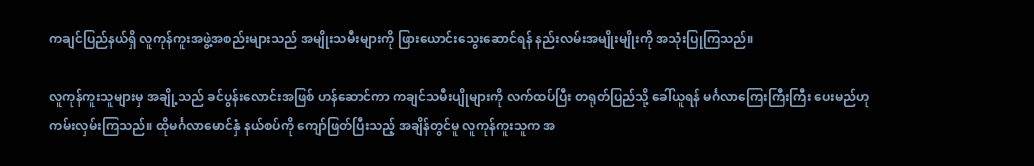ကချင်ပြည်နယ်ရှိ လူကုန်ကူးအဖွဲ့အစည်းများသည် အမျိုးသမီးများကို ဖြားယောင်းသွေးဆောင်ရန် နည်းလမ်းအမျိုးမျိုးကို အသုံးပြုကြသည်။

လူကုန်ကူးသူများမှ အချို့သည် ခင်ပွန်းလောင်းအဖြစ် ဟန်ဆောင်ကာ ကချင်သမီးပျိုများကို လက်ထပ်ပြီး တရုတ်ပြည်သို့ ခေါ်ယူရန် မင်္ဂလာကြေးကြီးကြီး ပေးမည်ဟု ကမ်းလှမ်းကြသည်။ ထိုမင်္ဂလာမောင်နှံ နယ်စပ်ကို ကျော်ဖြတ်ပြီးသည့် အချိန်တွင်မူ လူကုန်ကူးသူက အ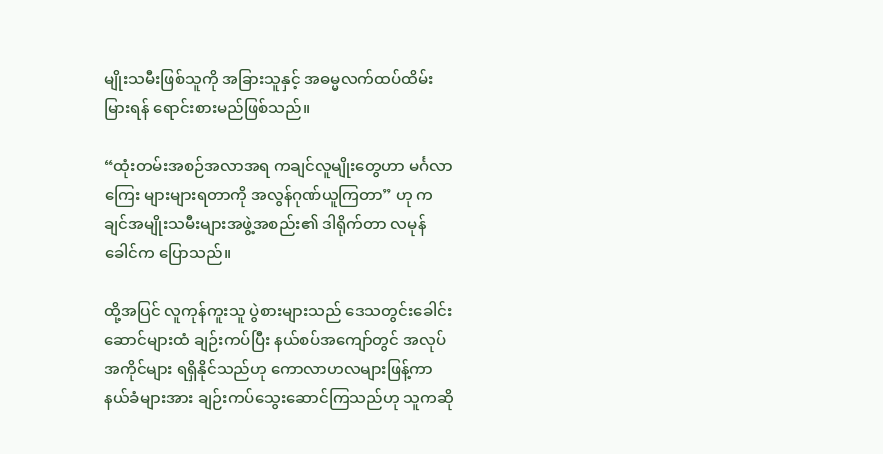မျိုးသမီးဖြစ်သူကို အခြားသူနှင့် အဓမ္မလက်ထပ်ထိမ်းမြားရန် ရောင်းစားမည်ဖြစ်သည်။

“ထုံးတမ်းအစဉ်အလာအရ ကချင်လူမျိုးတွေဟာ မင်္ဂလာကြေး များများရတာကို အလွန်ဂုဏ်ယူကြတာ” ဟု ကချင်အမျိုးသမီးများအဖွဲ့အစည်း၏ ဒါရိုက်တာ လမုန်ခေါင်က ပြောသည်။

ထို့အပြင် လူကုန်ကူးသူ ပွဲစားများသည် ဒေသတွင်းခေါင်းဆောင်များထံ ချဉ်းကပ်ပြီး နယ်စပ်အကျော်တွင် အလုပ်အကိုင်များ ရရှိနိုင်သည်ဟု ကောလာဟလများဖြန့်ကာ နယ်ခံများအား ချဉ်းကပ်သွေးဆောင်ကြသည်ဟု သူကဆို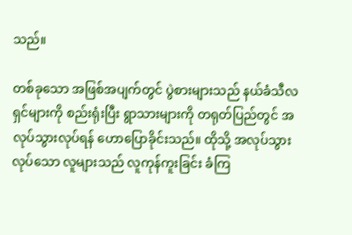သည်။

တစ်ခုသော အဖြစ်အပျက်တွင် ပွဲစားများသည် နယ်ခံသီလရှင်များကို စည်းရုံးပြီး ရွာသားများကို တရုတ်ပြည်တွင် အလုပ်သွားလုပ်ရန် ဟောပြောခိုင်းသည်။ ထိုသို့ အလုပ်သွားလုပ်သော လူများသည် လူကုန်ကူးခြင်း ခံကြ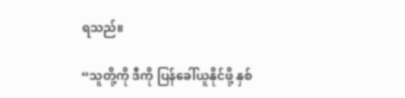ရသည်။

“သူတို့ကို ဒီကို ပြန်ခေါ်ယူနိုင်ဖို့ နှစ်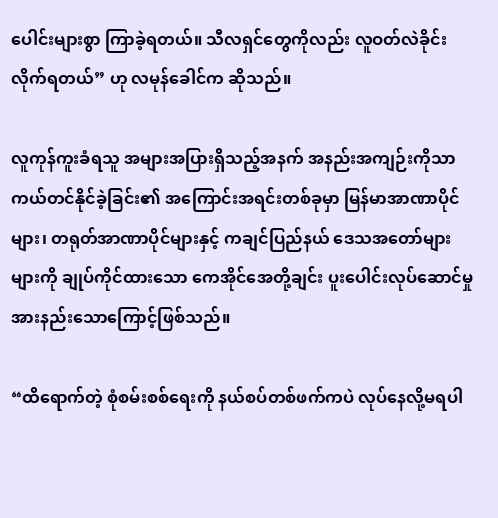ပေါင်းများစွာ ကြာခဲ့ရတယ်။ သီလရှင်တွေကိုလည်း လူဝတ်လဲခိုင်းလိုက်ရတယ်” ဟု လမုန်ခေါင်က ဆိုသည်။

လူကုန်ကူးခံရသူ အများအပြားရှိသည့်အနက် အနည်းအကျဉ်းကိုသာ ကယ်တင်နိုင်ခဲ့ခြင်း၏ အကြောင်းအရင်းတစ်ခုမှာ မြန်မာအာဏာပိုင်များ၊ တရုတ်အာဏာပိုင်များနှင့် ကချင်ပြည်နယ် ဒေသအတော်များများကို ချုပ်ကိုင်ထားသော ကေအိုင်အေတို့ချင်း ပူးပေါင်းလုပ်ဆောင်မှု အားနည်းသောကြောင့်ဖြစ်သည်။

“ထိရောက်တဲ့ စုံစမ်းစစ်ရေးကို နယ်စပ်တစ်ဖက်ကပဲ လုပ်နေလို့မရပါ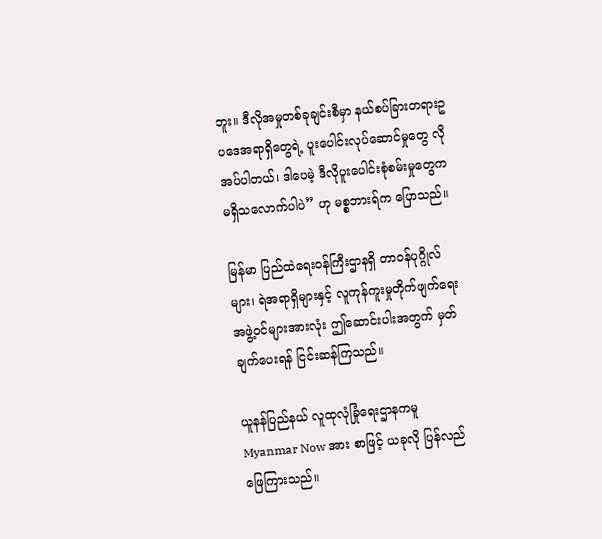ဘူး။ ဒီလိုအမှုတစ်ခုချင်းစီမှာ နယ်စပ်ခြားတရားဥပဒေအရာရှိတွေရဲ့ ပူးပေါင်းလုပ်ဆောင်မှုတွေ လိုအပ်ပါတယ်၊ ဒါပေမဲ့ ဒီလိုပူးပေါင်းစုံစမ်းမှုတွေက မရှိသလောက်ပါပဲ” ဟု မစ္စဘားရ်က ပြောသည်။

မြန်မာ ပြည်ထဲရေးဝန်ကြီးဌာနရှိ တာဝန်ပုဂ္ဂိုလ်များ၊ ရဲအရာရှိများနှင့် လူကုန်ကူးမှုတိုက်ဖျက်ရေး အဖွဲ့ဝင်များအားလုံး ဤဆောင်းပါးအတွက် မှတ်ချက်ပေးရန် ငြင်းဆန်ကြသည်။

ယူနန်ပြည်နယ် လူထုလုံခြုံရေးဌာနကမူ Myanmar Now အား စာဖြင့် ယခုလို ပြန်လည်ဖြေကြားသည်။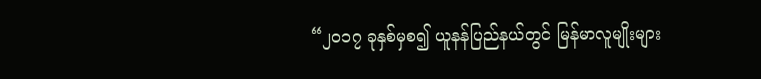“၂၀၁၇ ခုနှစ်မှစ၍ ယူနန်ပြည်နယ်တွင် မြန်မာလူမျိုးများ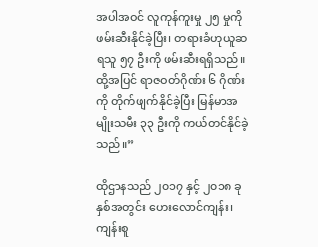အပါအဝင် လူကုန်ကူးမှု ၂၅ မှုကို ဖမ်းဆီးနိုင်ခဲ့ပြီး၊ တရားခံဟုယူဆရသူ ၅၇ ဦးကို ဖမ်းဆီးရရှိသည်။ ထို့အပြင် ရာဇဝတ်ဂိုဏ်း ၆ ဂိုဏ်းကို တိုက်ဖျက်နိုင်ခဲ့ပြီး မြန်မာအမျိုးသမီး ၃၃ ဦးကို ကယ်တင်နိုင်ခဲ့သည်။”

ထိုဌာနသည် ၂၀၁၇ နှင့် ၂၀၁၈ ခုနှစ်အတွင်း ဟေးလောင်ကျန်း၊ ကျန်းစူ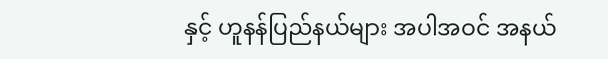နှင့် ဟူနန်ပြည်နယ်များ အပါအဝင် အနယ်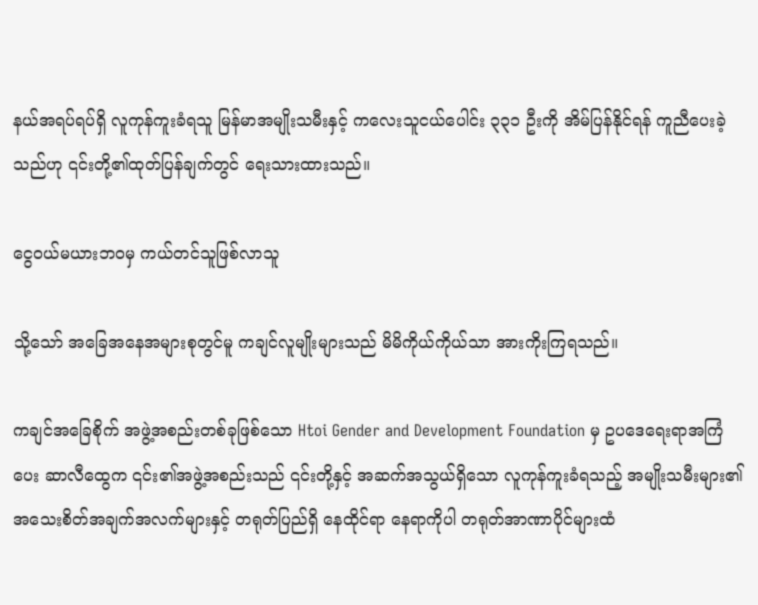နယ်အရပ်ရပ်ရှိ လူကုန်ကူးခံရသူ မြန်မာအမျိုးသမီးနှင့် ကလေးသူငယ်ပေါင်း ၃၃၁ ဦးကို အိမ်ပြန်နိုင်ရန် ကူညီပေးခဲ့သည်ဟု ၎င်းတို့၏ထုတ်ပြန်ချက်တွင် ရေးသားထားသည်။

ငွေဝယ်မယားဘဝမှ ကယ်တင်သူဖြစ်လာသူ

သို့သော် အခြေအနေအများစုတွင်မူ ကချင်လူမျိုးများသည် မိမိကိုယ်ကိုယ်သာ အားကိုးကြရသည်။

ကချင်အခြေစိုက် အဖွဲ့အစည်းတစ်ခုဖြစ်သော Htoi Gender and Development Foundation မှ ဥပဒေရေးရာအကြံပေး ဆာလီထွေက ၎င်း၏အဖွဲ့အစည်းသည် ၎င်းတို့နှင့် အဆက်အသွယ်ရှိသော လူကုန်ကူးခံရသည့် အမျိုးသမီးများ၏ အသေးစိတ်အချက်အလက်များနှင့် တရုတ်ပြည်ရှိ နေထိုင်ရာ နေရာကိုပါ တရုတ်အာဏာပိုင်များထံ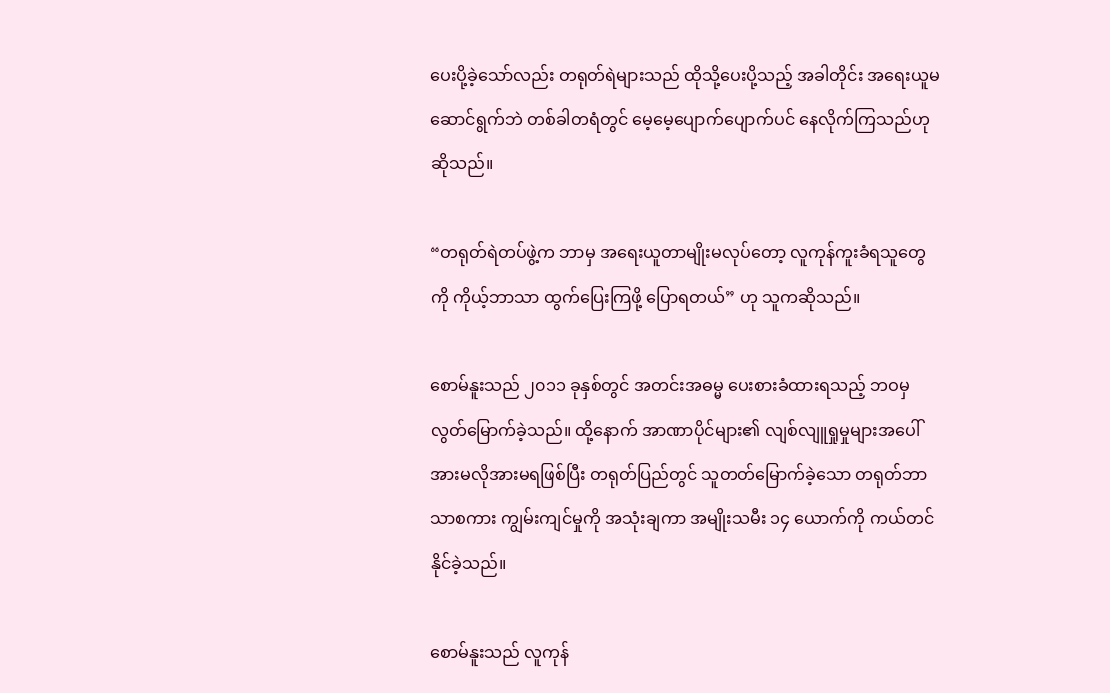ပေးပို့ခဲ့သော်လည်း တရုတ်ရဲများသည် ထိုသို့ပေးပို့သည့် အခါတိုင်း အရေးယူမဆောင်ရွက်ဘဲ တစ်ခါတရံတွင် မေ့မေ့ပျောက်ပျောက်ပင် နေလိုက်ကြသည်ဟု ဆိုသည်။

“တရုတ်ရဲတပ်ဖွဲ့က ဘာမှ အရေးယူတာမျိုးမလုပ်တော့ လူကုန်ကူးခံရသူတွေကို ကိုယ့်ဘာသာ ထွက်ပြေးကြဖို့ ပြောရတယ်” ဟု သူကဆိုသည်။

စောမ်နူးသည် ၂၀၁၁ ခုနှစ်တွင် အတင်းအဓမ္မ ပေးစားခံထားရသည့် ဘဝမှ လွတ်မြောက်ခဲ့သည်။ ထို့နောက် အာဏာပိုင်များ၏ လျစ်လျူရှုမှုများအပေါ် အားမလိုအားမရဖြစ်ပြီး တရုတ်ပြည်တွင် သူတတ်မြောက်ခဲ့သော တရုတ်ဘာသာစကား ကျွမ်းကျင်မှုကို အသုံးချကာ အမျိုးသမီး ၁၄ ယောက်ကို ကယ်တင်နိုင်ခဲ့သည်။

စောမ်နူးသည် လူကုန်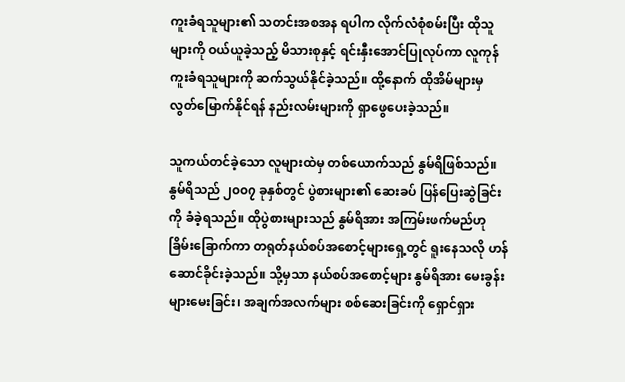ကူးခံရသူများ၏ သတင်းအစအန ရပါက လိုက်လံစုံစမ်းပြီး ထိုသူများကို ဝယ်ယူခဲ့သည့် မိသားစုနှင့် ရင်းနှီးအောင်ပြုလုပ်ကာ လူကုန်ကူးခံရသူများကို ဆက်သွယ်နိုင်ခဲ့သည်။ ထို့နောက် ထိုအိမ်များမှ လွတ်မြောက်နိုင်ရန် နည်းလမ်းများကို ရှာဖွေပေးခဲ့သည်။

သူကယ်တင်ခဲ့သော လူများထဲမှ တစ်ယောက်သည် နွမ်ရိဖြစ်သည်။ နွမ်ရိသည် ၂၀၀၇ ခုနှစ်တွင် ပွဲစားများ၏ ဆေးခပ် ပြန်ပြေးဆွဲခြင်းကို ခံခဲ့ရသည်။ ထိုပွဲစားများသည် နွမ်ရိအား အကြမ်းဖက်မည်ဟု ခြိမ်းခြောက်ကာ တရုတ်နယ်စပ်အစောင့်များရှေ့တွင် ရူးနေသလို ဟန်ဆောင်ခိုင်းခဲ့သည်။ သို့မှသာ နယ်စပ်အစောင့်များ နွမ်ရိအား မေးခွန်းများမေးခြင်း၊ အချက်အလက်များ စစ်ဆေးခြင်းကို ရှောင်ရှား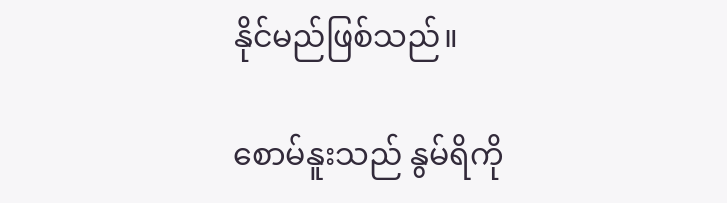နိုင်မည်ဖြစ်သည်။

စောမ်နူးသည် နွမ်ရိကို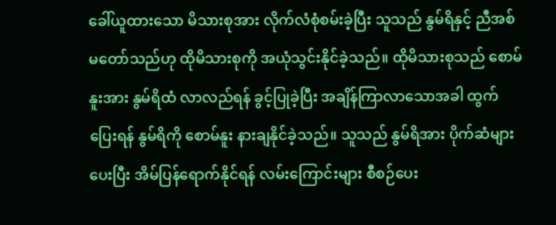ခေါ်ယူထားသော မိသားစုအား လိုက်လံစုံစမ်းခဲ့ပြီး သူသည် နွမ်ရိနှင့် ညီအစ်မတော်သည်ဟု ထိုမိသားစုကို အယုံသွင်းနိုင်ခဲ့သည်။ ထိုမိသားစုသည် စောမ်နူးအား နွမ်ရိထံ လာလည်ရန် ခွင့်ပြုခဲ့ပြီး အချိန်ကြာလာသောအခါ ထွက်ပြေးရန် နွမ်ရိကို စောမ်နူး နားချနိုင်ခဲ့သည်။ သူသည် နွမ်ရိအား ပိုက်ဆံများပေးပြီး အိမ်ပြန်ရောက်နိုင်ရန် လမ်းကြောင်းများ စီစဉ်ပေး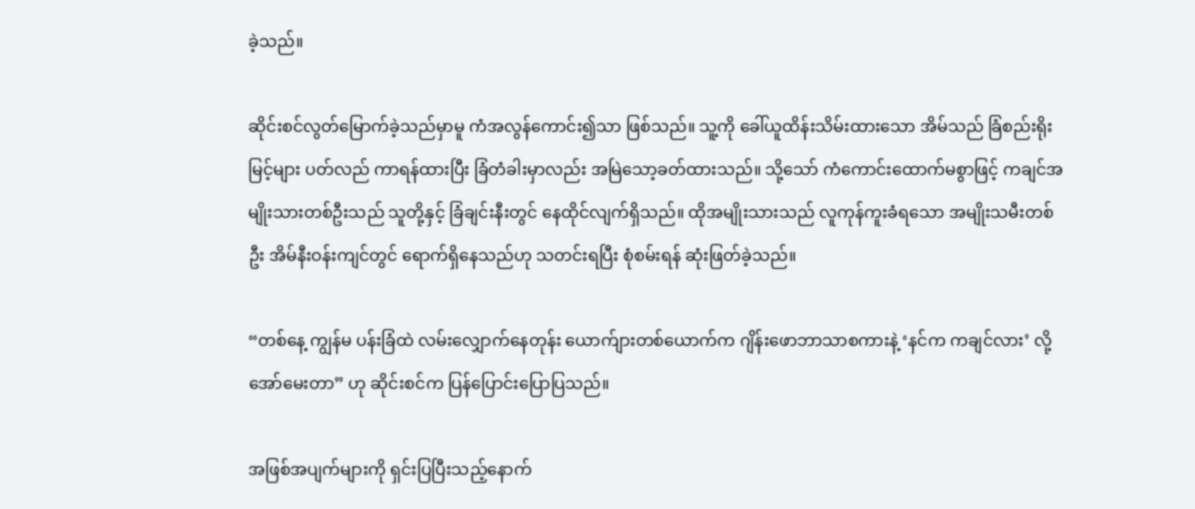ခဲ့သည်။

ဆိုင်းစင်လွတ်မြောက်ခဲ့သည်မှာမူ ကံအလွန်ကောင်း၍သာ ဖြစ်သည်။ သူ့ကို ခေါ်ယူထိန်းသိမ်းထားသော အိမ်သည် ခြံစည်းရိုးမြင့်များ ပတ်လည် ကာရန်ထားပြီး ခြံတံခါးမှာလည်း အမြဲသော့ခတ်ထားသည်။ သို့သော် ကံကောင်းထောက်မစွာဖြင့် ကချင်အမျိုးသားတစ်ဦးသည် သူတို့နှင့် ခြံချင်းနီးတွင် နေထိုင်လျက်ရှိသည်။ ထိုအမျိုးသားသည် လူကုန်ကူးခံရသော အမျိုးသမီးတစ်ဦး အိမ်နီးဝန်းကျင်တွင် ရောက်ရှိနေသည်ဟု သတင်းရပြီး စုံစမ်းရန် ဆုံးဖြတ်ခဲ့သည်။

“တစ်နေ့ ကျွန်မ ပန်းခြံထဲ လမ်းလျှောက်နေတုန်း ယောက်ျားတစ်ယောက်က ဂျိန်းဖောဘာသာစကားနဲ့ ‘နင်က ကချင်လား’ လို့ အော်မေးတာ” ဟု ဆိုင်းစင်က ပြန်ပြောင်းပြောပြသည်။

အဖြစ်အပျက်များကို ရှင်းပြပြီးသည့်နောက်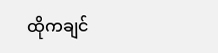ထိုကချင်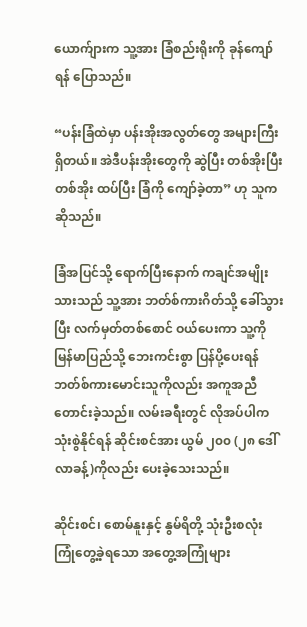ယောက်ျားက သူ့အား ခြံစည်းရိုးကို ခုန်ကျော်ရန် ပြောသည်။

“ပန်းခြံထဲမှာ ပန်းအိုးအလွတ်တွေ အများကြီးရှိတယ်။ အဲဒီပန်းအိုးတွေကို ဆွဲပြီး တစ်အိုးပြီးတစ်အိုး ထပ်ပြီး ခြံကို ကျော်ခဲ့တာ” ဟု သူကဆိုသည်။

ခြံအပြင်သို့ ရောက်ပြီးနောက် ကချင်အမျိုးသားသည် သူ့အား ဘတ်စ်ကားဂိတ်သို့ ခေါ်သွားပြီး လက်မှတ်တစ်စောင် ဝယ်ပေးကာ သူ့ကို မြန်မာပြည်သို့ ဘေးကင်းစွာ ပြန်ပို့ပေးရန် ဘတ်စ်ကားမောင်းသူကိုလည်း အကူအညီတောင်းခဲ့သည်။ လမ်းခရီးတွင် လိုအပ်ပါက သုံးစွဲနိုင်ရန် ဆိုင်းစင်အား ယွမ် ၂၀၀ (၂၈ ဒေါ်လာခန့်)ကိုလည်း ပေးခဲ့သေးသည်။

ဆိုင်းစင်၊ စောမ်နူးနှင့် နွမ်ရိတို့ သုံးဦးစလုံး ကြုံတွေ့ခဲ့ရသော အတွေ့အကြုံများ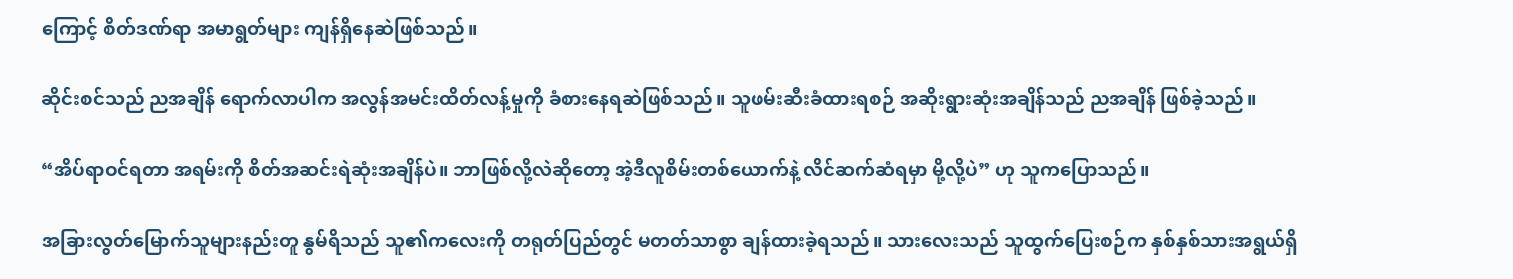ကြောင့် စိတ်ဒဏ်ရာ အမာရွတ်များ ကျန်ရှိနေဆဲဖြစ်သည်။

ဆိုင်းစင်သည် ညအချိန် ရောက်လာပါက အလွန်အမင်းထိတ်လန့်မှုကို ခံစားနေရဆဲဖြစ်သည်။ သူဖမ်းဆီးခံထားရစဉ် အဆိုးရွားဆုံးအချိန်သည် ညအချိန် ဖြစ်ခဲ့သည်။

“အိပ်ရာဝင်ရတာ အရမ်းကို စိတ်အဆင်းရဲဆုံးအချိန်ပဲ။ ဘာဖြစ်လို့လဲဆိုတော့ အဲ့ဒီလူစိမ်းတစ်ယောက်နဲ့ လိင်ဆက်ဆံရမှာ မို့လို့ပဲ” ဟု သူကပြောသည်။

အခြားလွတ်မြောက်သူများနည်းတူ နွမ်ရိသည် သူ၏ကလေးကို တရုတ်ပြည်တွင် မတတ်သာစွာ ချန်ထားခဲ့ရသည်။ သားလေးသည် သူထွက်ပြေးစဉ်က နှစ်နှစ်သားအရွယ်ရှိ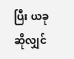ပြီး ယခုဆိုလျှင်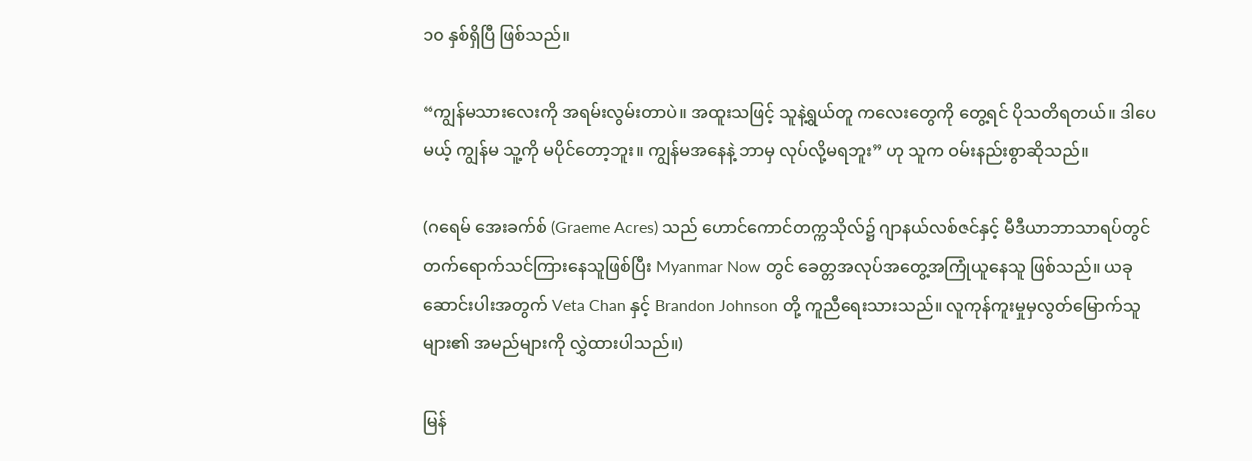၁၀ နှစ်ရှိပြီ ဖြစ်သည်။

“ကျွန်မသားလေးကို အရမ်းလွမ်းတာပဲ။ အထူးသဖြင့် သူနဲ့ရွယ်တူ ကလေးတွေကို တွေ့ရင် ပိုသတိရတယ်။ ဒါပေမယ့် ကျွန်မ သူ့ကို မပိုင်တော့ဘူး။ ကျွန်မအနေနဲ့ ဘာမှ လုပ်လို့မရဘူး” ဟု သူက ဝမ်းနည်းစွာဆိုသည်။

(ဂရေမ် အေးခက်စ် (Graeme Acres) သည် ဟောင်ကောင်တက္ကသိုလ်၌ ဂျာနယ်လစ်ဇင်နှင့် မီဒီယာဘာသာရပ်တွင် တက်ရောက်သင်ကြားနေသူဖြစ်ပြီး Myanmar Now တွင် ခေတ္တအလုပ်အတွေ့အကြုံယူနေသူ ဖြစ်သည်။ ယခုဆောင်းပါးအတွက် Veta Chan နှင့် Brandon Johnson တို့ ကူညီရေးသားသည်။ လူကုန်ကူးမှုမှလွတ်မြောက်သူများ၏ အမည်များကို လွှဲထားပါသည်။)

မြန်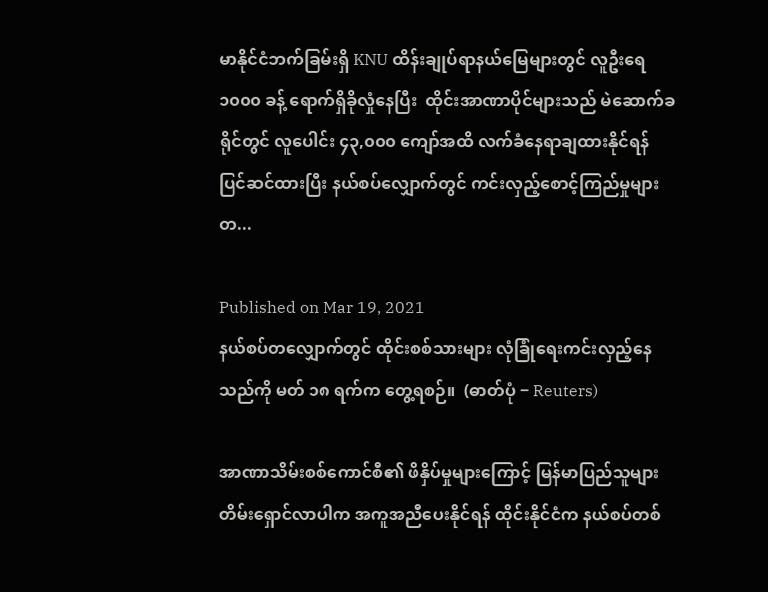မာနိုင်ငံဘက်ခြမ်းရှိ KNU ထိန်းချုပ်ရာနယ်မြေများတွင် လူဦးရေ ၁၀၀၀ ခန့် ရောက်ရှိခိုလှုံနေပြီး  ထိုင်းအာဏာပိုင်များသည် မဲဆောက်ခရိုင်တွင် လူပေါင်း ၄၃,၀၀၀ ကျော်အထိ လက်ခံနေရာချထားနိုင်ရန် ပြင်ဆင်ထားပြီး နယ်စပ်လျှောက်တွင် ကင်းလှည့်စောင့်ကြည်မှုများတ...

Published on Mar 19, 2021
နယ်စပ်တလျှောက်တွင် ထိုင်းစစ်သားများ လုံခြုံရေးကင်းလှည့်နေသည်ကို မတ် ၁၈ ရက်က တွေ့ရစဉ်။  (ဓာတ်ပုံ − Reuters)

အာဏာသိမ်းစစ်ကောင်စီ၏ ဖိနှိပ်မှုများကြောင့် မြန်မာပြည်သူများ တိမ်းရှောင်လာပါက အကူအညီပေးနိုင်ရန် ထိုင်းနိုင်ငံက နယ်စပ်တစ်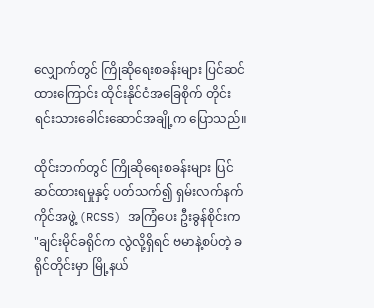လျှောက်တွင် ကြိုဆိုရေးစခန်းများ ပြင်ဆင်ထားကြောင်း ထိုင်းနိုင်ငံအခြေစိုက် တိုင်းရင်းသားခေါင်းဆောင်အချို့က ပြောသည်။

ထိုင်းဘက်တွင် ကြိုဆိုရေးစခန်းများ ပြင်ဆင်ထားရမှုနှင့် ပတ်သက်၍ ရှမ်းလက်နက်ကိုင်အဖွဲ့ (RCSS) အကြံပေး ဦးခွန်စိုင်းက "ချင်းမိုင်ခရိုင်က လွဲလို့ရှိရင် ဗမာနဲ့စပ်တဲ့ ခရိုင်တိုင်းမှာ မြို့နယ်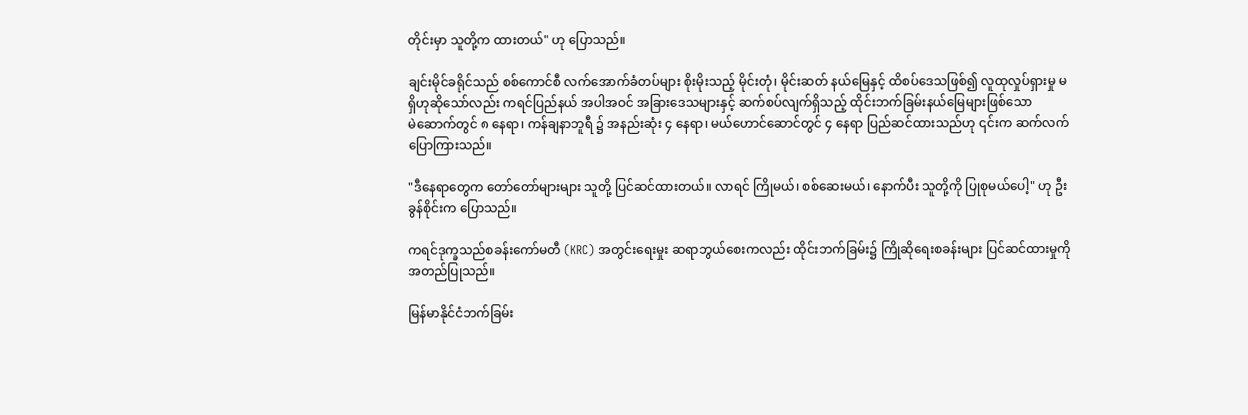တိုင်းမှာ သူတို့က ထားတယ်" ဟု ပြောသည်။

ချင်းမိုင်ခရိုင်သည် စစ်ကောင်စီ လက်အောက်ခံတပ်များ စိုးမိုးသည့် မိုင်းတုံ၊ မိုင်းဆတ် နယ်မြေနှင့် ထိစပ်ဒေသဖြစ်၍ လူထုလှုပ်ရှားမှု မရှိဟုဆိုသော်လည်း ကရင်ပြည်နယ် အပါအဝင် အခြားဒေသများနှင့် ဆက်စပ်လျက်ရှိသည့် ထိုင်းဘက်ခြမ်းနယ်မြေများဖြစ်သော မဲ‌ဆောက်တွင် ၈ နေရာ၊ ကန်ချနာဘူရီ ၌ အနည်းဆုံး ၄ နေရာ၊ မယ်ဟောင်ဆောင်တွင် ၄ နေရာ ပြည်ဆင်ထားသည်ဟု ၎င်းက ဆက်လက် ပြောကြားသည်။

"ဒီနေရာတွေက တော်တော်များများ သူတို့ ပြင်ဆင်ထားတယ်။ လာရင် ကြိုမယ်၊ စစ်ဆေးမယ်၊ နောက်ပီး သူတို့ကို ပြုစုမယ်ပေါ့" ဟု ဦးခွန်စိုင်းက ပြောသည်။

ကရင်ဒုက္ခသည်စခန်းကော်မတီ (KRC) အတွင်းရေးမှုး ဆရာဘွယ်စေးကလည်း ထိုင်းဘက်ခြမ်း၌ ကြိုဆိုရေးစခန်းများ ပြင်ဆင်ထားမှုကို အတည်ပြုသည်။

မြန်မာနိုင်ငံဘက်ခြမ်း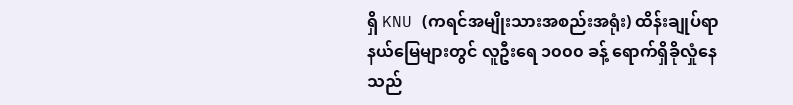ရှိ KNU (ကရင်အမျိုးသားအစည်းအရုံး) ထိန်းချုပ်ရာ နယ်မြေများတွင် လူဦးရေ ၁၀၀၀ ခန့် ရောက်ရှိခိုလှုံနေသည်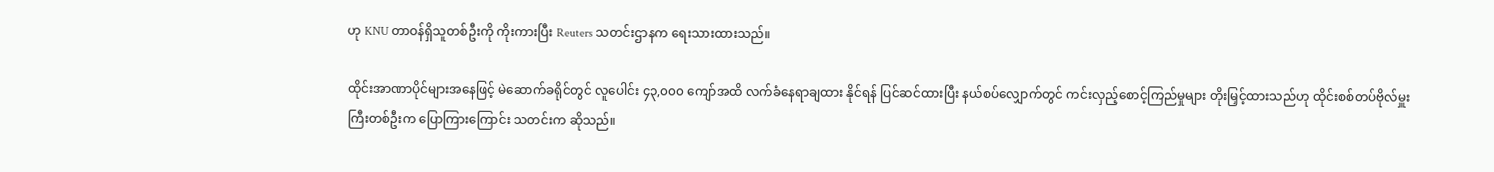ဟု KNU တာဝန်ရှိသူတစ်ဦးကို ကိုးကားပြီး Reuters သတင်းဌာနက ရေးသားထားသည်။

ထိုင်းအာဏာပိုင်များအနေဖြင့် မဲဆောက်ခရိုင်တွင် လူပေါင်း ၄၃,၀၀၀ ကျော်အထိ လက်ခံနေရာချထား နိုင်ရန် ပြင်ဆင်ထားပြီး နယ်စပ်လျှောက်တွင် ကင်းလှည့်စောင့်ကြည်မှုများ တိုးမြှင့်ထားသည်ဟု ထိုင်းစစ်တပ်ဗိုလ်မှူးကြီးတစ်ဦးက ပြောကြားကြောင်း သတင်းက ဆိုသည်။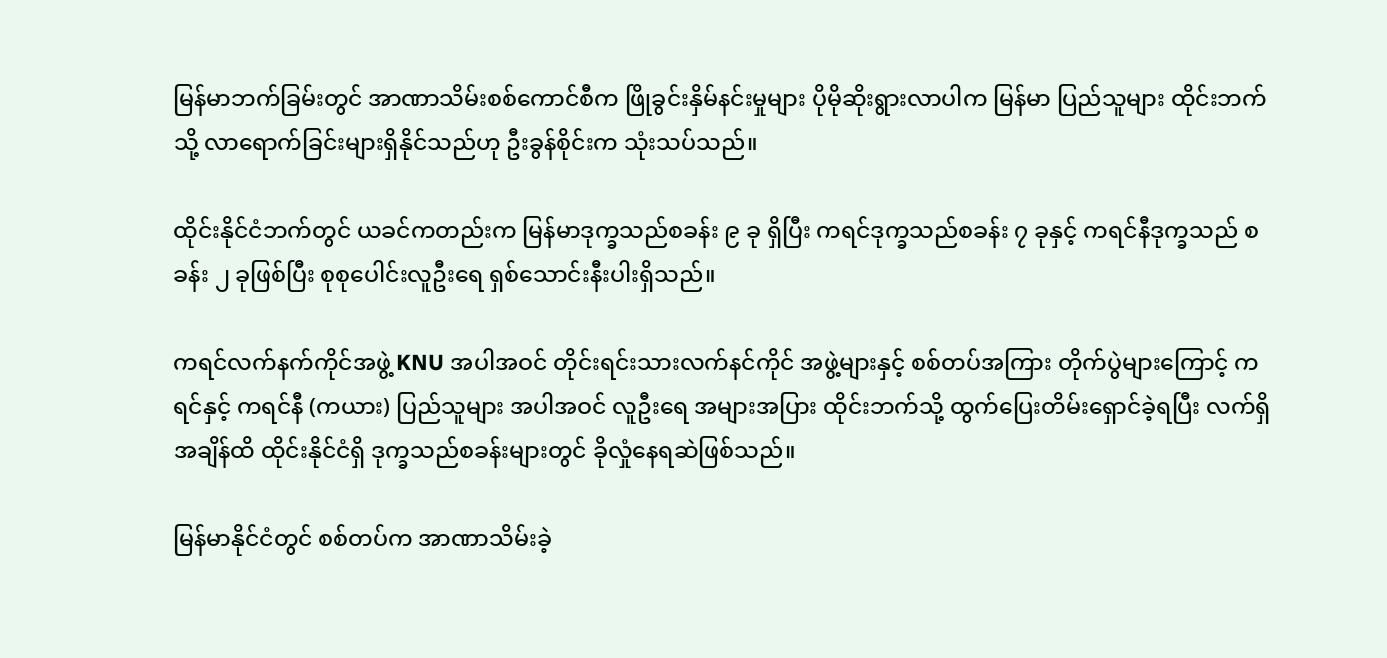မြန်မာဘက်ခြမ်းတွင် အာဏာသိမ်းစစ်ကောင်စီက ဖြိုခွင်းနှိမ်နင်းမှုများ ပိုမိုဆိုးရွားလာပါက မြန်မာ ပြည်သူများ ထိုင်းဘက်သို့ လာရောက်ခြင်းများရှိနိုင်သည်ဟု ဦးခွန်စိုင်းက သုံးသပ်သည်။

ထိုင်းနိုင်ငံဘက်တွင် ယခင်ကတည်းက မြန်မာဒုက္ခသည်စခန်း ၉ ခု ရှိပြီး ကရင်ဒုက္ခသည်စခန်း ၇ ခုနှင့် ကရင်နီဒုက္ခသည် စခန်း ၂ ခုဖြစ်ပြီး စုစုပေါင်းလူဦးရေ ရှစ်သောင်းနီးပါးရှိသည်။

ကရင်လက်နက်ကိုင်အဖွဲ့ KNU အပါအဝင် တိုင်းရင်းသားလက်နင်ကိုင် အဖွဲ့များနှင့် စစ်တပ်အကြား တိုက်ပွဲများကြောင့် ကရင်နှင့် ကရင်နီ (ကယား) ပြည်သူများ အပါအဝင် လူဦးရေ အများအပြား ထိုင်းဘက်သို့ ထွက်ပြေးတိမ်းရှောင်ခဲ့ရပြီး လက်ရှိအချိန်ထိ ထိုင်းနိုင်ငံရှိ ဒုက္ခသည်စခန်းများတွင် ခိုလှုံနေရဆဲဖြစ်သည်။

မြန်မာနိုင်ငံတွင် စစ်တပ်က အာဏာသိမ်းခဲ့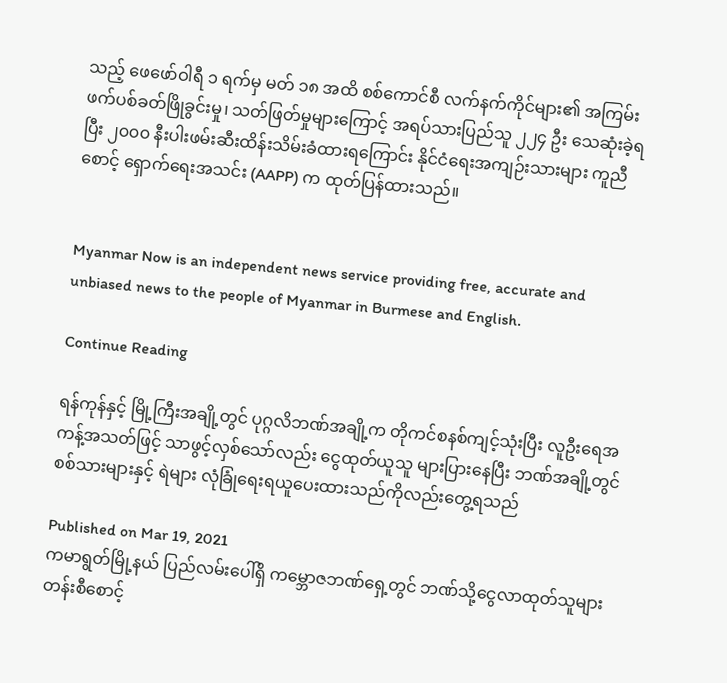သည့် ဖေဖော်ဝါရီ ၁ ရက်မှ မတ် ၁၈ အထိ စစ်ကောင်စီ လက်နက်ကိုင်များ၏ အကြမ်းဖက်ပစ်ခတ်ဖြိုခွင်းမှု၊ သတ်ဖြတ်မှုများကြောင့် အရပ်သားပြည်သူ ၂၂၄ ဦး သေဆုံးခဲ့ရပြီး ၂၀၀၀ နီးပါးဖမ်းဆီးထိန်းသိမ်းခံထားရကြောင်း နိုင်ငံရေးအကျဉ်းသားများ ကူညီစောင့် ရှောက်ရေးအသင်း (AAPP) က ထုတ်ပြန်ထားသည်။


Myanmar Now is an independent news service providing free, accurate and unbiased news to the people of Myanmar in Burmese and English.

Continue Reading

ရန်ကုန်နှင့် မြို့ကြီးအချို့တွင် ပုဂ္ဂလိဘဏ်အချို့က တိုကင်စနစ်ကျင့်သုံးပြီး လူဦးရေအကန့်အသတ်ဖြင့် သာဖွင့်လှစ်သော်လည်း ငွေထုတ်ယူသူ များပြားနေပြီး ဘဏ်အချို့တွင် စစ်သားများနှင့် ရဲများ လုံခြုံရေးရယူပေးထားသည်ကိုလည်းတွေ့ရသည်

Published on Mar 19, 2021
ကမာရွတ်မြို့နယ် ပြည်လမ်းပေါ်ရှိ ကမ္ဘောဇဘဏ်ရှေ့တွင် ဘဏ်သို့ငွေလာထုတ်သူများ တန်းစီစောင့်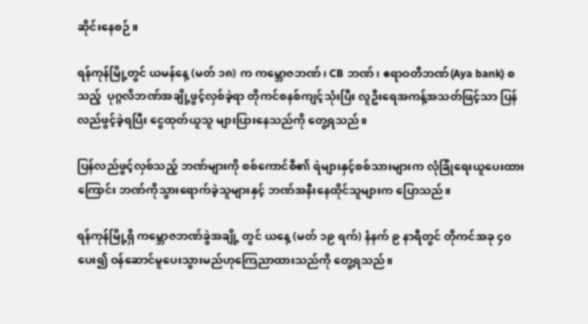ဆိုင်းနေစဉ်။

ရန်ကုန်မြို့တွင် ယမန်နေ့ (မတ် ၁၈) က ကမ္ဘောဇဘဏ်၊ CB ဘဏ်၊ ဧရာဝတီဘဏ်(Aya bank) စသည့်  ပုဂ္ဂလိဘဏ်အချို့ဖွင့်လှစ်ခဲ့ရာ တိုကင်စနစ်ကျင့်သုံးပြီး လူဦးရေအကန့်အသတ်ဖြင့်သာ ပြန်လည်ဖွင့်ခဲ့ရပြီး ငွေထုတ်ယူသူ များပြားနေသည်ကို တွေ့ရသည်။

ပြန်လည်ဖွင့်လှစ်သည့် ဘဏ်များကို စစ်ကောင်စီ၏ ရဲများနှင့်စစ်သားများက လုံခြုံရေးယူပေးထားကြောင်း ဘဏ်ကိုသွားရောက်ခဲ့သူများနှင့် ဘဏ်အနီးနေထိုင်သူများက ပြောသည်။

ရန်ကုန်မြို့ရှိ ကမ္ဘောဇဘဏ်ခွဲအချို့ တွင် ယနေ့ (မတ် ၁၉ ရက်) နံနက် ၉ နာရီတွင် တိုကင်အခု ၄၀ ပေး၍ ဝန်ဆောင်မူပေးသွားမည်ဟုကြေညာထားသည်ကို တွေ့ရသည်။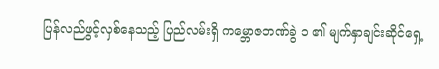ပြန်လည်ဖွင့်လှစ်နေသည့် ပြည်လမ်းရှိ ကမ္ဘောဇဘဏ်ခွဲ ၁ ၏ မျက်နှာချင်းဆိုင်ရှေ့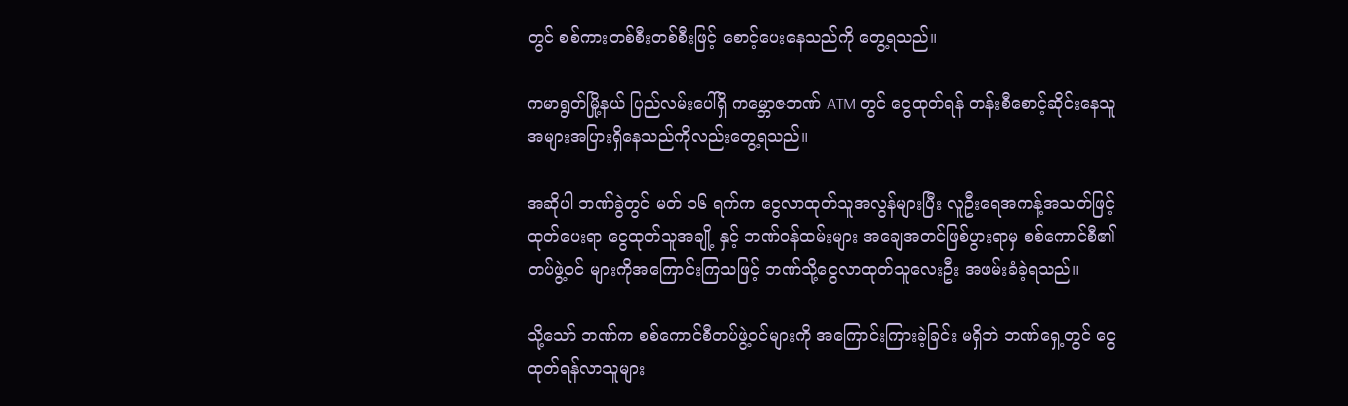တွင် စစ်ကားတစ်စီးတစ်စီးဖြင့် စောင့်ပေးနေသည်ကို တွေ့ရသည်။

ကမာရွတ်မြို့နယ် ပြည်လမ်းပေါ်ရှိ ကမ္ဘောဇဘဏ် ATM တွင် ငွေထုတ်ရန် တန်းစီစောင့်ဆိုင်းနေသူ အများအပြားရှိနေသည်ကိုလည်းတွေ့ရသည်။

အဆိုပါ ဘဏ်ခွဲတွင် မတ် ၁၆ ရက်က ငွေလာထုတ်သူအလွန်များပြီး လူဦးရေအကန့်အသတ်ဖြင့်ထုတ်ပေးရာ ငွေထုတ်သူအချို့ နှင့် ဘဏ်ဝန်ထမ်းများ အချေအတင်ဖြစ်ပွားရာမှ စစ်ကောင်စီ၏ တပ်ဖွဲ့ဝင် များကိုအကြောင်းကြသဖြင့် ဘဏ်သို့ငွေလာထုတ်သူလေးဦး အဖမ်းခံခဲ့ရသည်။

သို့သော် ဘဏ်က စစ်ကောင်စီတပ်ဖွဲ့ဝင်များကို အကြောင်းကြားခဲ့ခြင်း မရှိဘဲ ဘဏ်ရှေ့တွင် ငွေထုတ်ရန်လာသူများ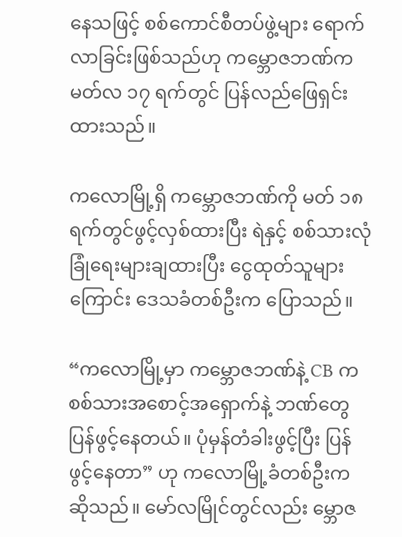နေသဖြင့် စစ်ကောင်စီတပ်ဖွဲ့များ ရောက်လာခြင်းဖြစ်သည်ဟု ကမ္ဘောဇဘဏ်က မတ်လ ၁၇ ရက်တွင် ပြန်လည်ဖြေရှင်းထားသည်။

ကလောမြို့ရှိ ကမ္ဘောဇဘဏ်ကို မတ် ၁၈ ရက်တွင်ဖွင့်လှစ်ထားပြီး ရဲနှင့် စစ်သားလုံခြုံရေးများချထားပြီး ငွေထုတ်သူများကြောင်း ဒေသခံတစ်ဦးက ပြောသည်။

“ကလောမြို့မှာ ကမ္ဘောဇဘဏ်နဲ့ CB က စစ်သားအစောင့်အရှောက်နဲ့ ဘဏ်တွေ ပြန်ဖွင့်နေတယ်။ ပုံမှန်တံခါးဖွင့်ပြီး ပြန်ဖွင့်နေတာ” ဟု ကလောမြို့ခံတစ်ဦးက ဆိုသည်။ မော်လမြိုင်တွင်လည်း မ္ဘောဇ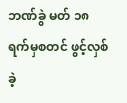ဘဏ်ခွဲ မတ် ၁၈ ရက်မှစတင် ဖွင့်လှစ်ခဲ့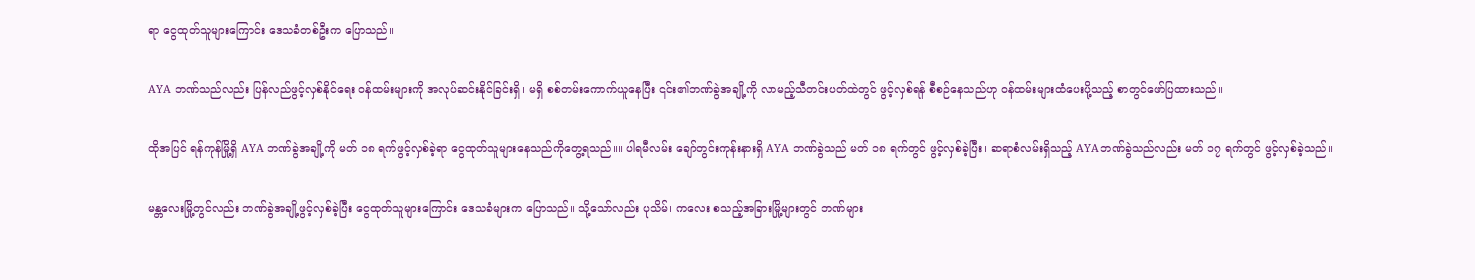ရာ ငွေထုတ်သူများကြောင်း ဒေသခံတစ်ဦးက ပြောသည်။

AYA ဘဏ်သည်လည်း ပြန်လည်ဖွင့်လှစ်နိုင်ရေး ဝန်ထမ်းများကို အလုပ်ဆင်းနိုင်ခြင်းရှိ၊ မရှိ စစ်တမ်းကောက်ယူနေပြီး ၎င်း၏ဘဏ်ခွဲအချို့ကို လာမည့်သီတင်းပတ်ထဲတွင် ဖွင့်လှစ်ရန် စီစဉ်နေသည်ဟု ဝန်ထမ်းများထံပေးပို့သည့် စာတွင်ဖော်ပြထားသည်။

ထိုအပြင် ရန်ကုန်မြို့ရှိ AYA ဘဏ်ခွဲအချို့ကို မတ် ၁၈ ရက်ဖွင့်လှစ်ခဲ့ရာ ငွေထုတ်သူများနေသည်ကိုတွေ့ရသည်။။ ပါရမီလမ်း ချော်တွင်းကုန်းနားရှိ AYA ဘဏ်ခွဲသည် မတ် ၁၈ ရက်တွင် ဖွင့်လှစ်ခဲ့ပြီး၊ ဆရာစံလမ်းရှိသည့် AYAဘဏ်ခွဲသည်လည်း မတ် ၁၇ ရက်တွင် ဖွင့်လှစ်ခဲ့သည်။

မန္တလေးမြို့တွင်လည်း ဘဏ်ခွဲအချို့ဖွင့်လှစ်ခဲ့ပြီး ငွေထုတ်သူများကြောင်း ဒေသခံများက ပြောသည်။ သို့သော်လည်း ပုသိမ်၊ ကလေး စသည့်အခြားမြို့များတွင် ဘဏ်များ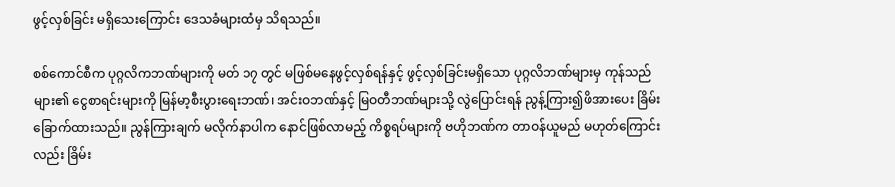ဖွင့်လှစ်ခြင်း မရှိသေးကြောင်း ဒေသခံများထံမှ သိရသည်။

စစ်ကောင်စီက ပုဂ္ဂလိကဘဏ်များကို မတ် ၁၇ တွင် မဖြစ်မနေဖွင့်လှစ်ရန်နှင့် ဖွင့်လှစ်ခြင်းမရှိသော ပုဂ္ဂလိဘဏ်များမှ ကုန်သည်များ၏ ငွေစာရင်းများကို မြန်မာ့စီးပွားရေးဘဏ်၊ အင်းဝဘဏ်နှင့် မြဝတီဘဏ်များသို့ လွဲပြောင်းရန် ညွန့်ကြား၍ဖိအားပေး ခြိမ်းခြောက်ထားသည်။ ညွန်ကြားချက် မလိုက်နာပါက နောင်ဖြစ်လာမည့် ကိစ္စရပ်များကို ဗဟိုဘဏ်က တာဝန်ယူမည် မဟုတ်ကြောင်းလည်း ခြိမ်း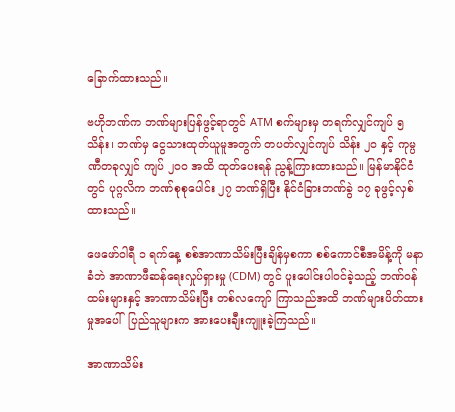ခြောက်ထားသည်။

ဗဟိုဘဏ်က ဘဏ်များပြန်ဖွင့်ရာတွင် ATM စက်များမှ တရက်လျှင်ကျပ် ၅ သိန်း၊ ဘဏ်မှ ငွေသားထုတ်ယူမူအတွက် တပတ်လျှင်ကျပ် သိန်း ၂၀ နှင့် ကုမ္ပဏီတခုလျှင် ကျပ် ၂၀၀ အထိ ထုတ်ပေးရန် ညွန့်ကြားထားသည်။ မြန်မာနိုင်ငံတွင် ပုဂ္ဂလိက ဘဏ်စုစုပေါင်း ၂၇ ဘဏ်ရှိပြီး နိုင်ငံခြားဘဏ်ခွဲ ၁၇ ခုဖွင့်လှစ်ထားသည်။

ဖေဖော်ဝါရီ ၁ ရက်နေ့ စစ်အာဏာသိမ်းပြီးချိန်မှစကာ စစ်ကောင်စီအမိန့်ကို မနာခံဘဲ အာဏာဖီဆန်ရေးလှုပ်ရှားမှု (CDM) တွင် ပူးပေါင်းပါဝင်ခဲ့သည့် ဘဏ်ဝန်ထမ်းများနှင့် အာဏာသိမ်းပြီး တစ်လကျော် ကြာသည်အထိ ဘဏ်များပိတ်ထားမှုအပေါ်  ပြည်သူများက အားပေးချီးကျူးခဲ့ကြသည်။

အာဏာသိမ်း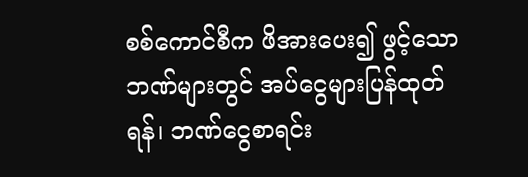စစ်ကောင်စီက ဖိအားပေး၍ ဖွင့်သောဘဏ်များတွင် အပ်ငွေများပြန်ထုတ်ရန်၊ ဘဏ်ငွေစာရင်း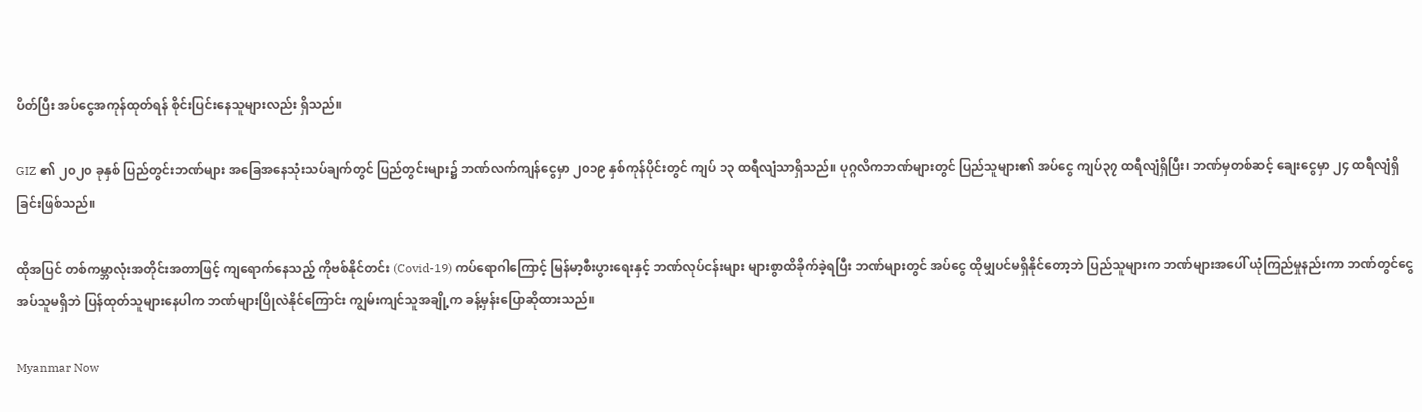ပိတ်ပြီး အပ်ငွေအကုန်ထုတ်ရန် စိုင်းပြင်းနေသူများလည်း ရှိသည်။

GIZ ၏ ၂၀၂၀ ခုနှစ် ပြည်တွင်းဘဏ်များ အခြေအနေသုံးသပ်ချက်တွင် ပြည်တွင်းများ၌ ဘဏ်လက်ကျန်ငွေမှာ ၂၀၁၉ နှစ်ကုန်ပိုင်းတွင် ကျပ် ၁၃ ထရီလျံသာရှိသည်။ ပုဂ္ဂလိကဘဏ်များတွင် ပြည်သူများ၏ အပ်ငွေ ကျပ်၃၇ ထရီလျံရှိပြီး၊ ဘဏ်မှတစ်ဆင့် ချေးငွေမှာ ၂၄ ထရီလျံရှိခြင်းဖြစ်သည်။

ထိုအပြင် တစ်ကမ္ဘာလုံးအတိုင်းအတာဖြင့် ကျရောက်နေသည့် ကိုဗစ်နိုင်တင်း (Covid-19) ကပ်ရောဂါကြောင့် မြန်မာ့စီးပွားရေးနှင့် ဘဏ်လုပ်ငန်းများ များစွာထိခိုက်ခဲ့ရပြီး ဘဏ်များတွင် အပ်ငွေ ထိုမျှပင်မရှိနိုင်တော့ဘဲ ပြည်သူများက ဘဏ်များအပေါ် ယုံကြည်မှုနည်းကာ ဘဏ်တွင်ငွေအပ်သူမရှိဘဲ ပြန်ထုတ်သူများနေပါက ဘဏ်များပြိုလဲနိုင်ကြောင်း ကျွမ်းကျင်သူအချို့က ခန့်မှန်းပြောဆိုထားသည်။

Myanmar Now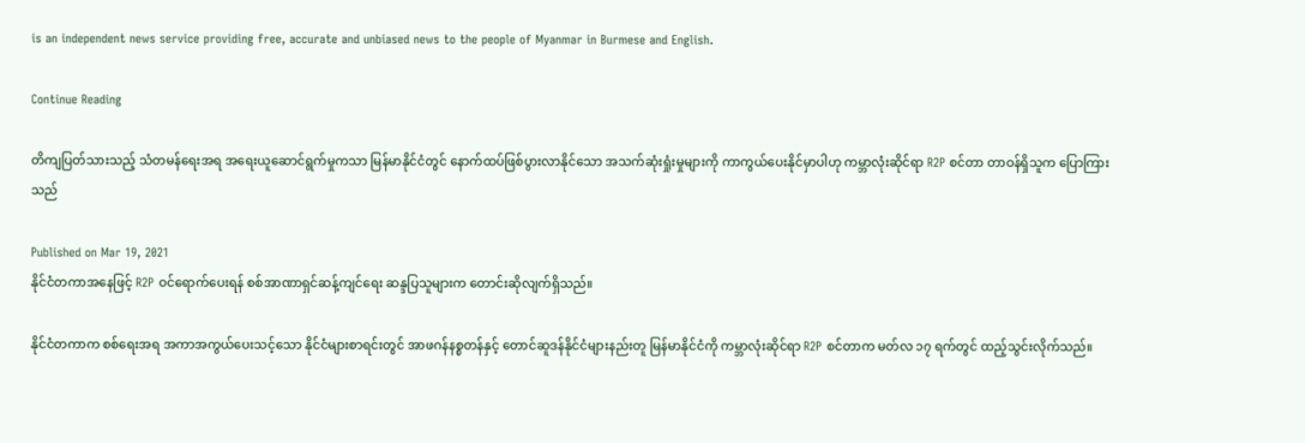is an independent news service providing free, accurate and unbiased news to the people of Myanmar in Burmese and English.

Continue Reading

တိကျပြတ်သားသည့် သံတမန်ရေးအရ အရေးယူဆောင်ရွက်မှုကသာ မြန်မာနိုင်ငံတွင် နောက်ထပ်ဖြစ်ပွားလာနိုင်သော အသက်ဆုံးရှုံးမှုများကို ကာကွယ်ပေးနိုင်မှာပါဟု ကမ္ဘာလုံးဆိုင်ရာ R2P စင်တာ တာဝန်ရှိသူက ပြောကြားသည်

Published on Mar 19, 2021
နိုင်ငံတကာအနေဖြင့် R2P ဝင်ရောက်ပေးရန် စစ်အာဏာရှင်ဆန့်ကျင်ရေး ဆန္ဒပြသူများက တောင်းဆိုလျက်ရှိသည်။

နိုင်ငံတကာက စစ်ရေးအရ အကာအကွယ်ပေးသင့်သော နိုင်ငံများစာရင်းတွင် အာဖဂန်နစ္စတန်နှင့် တောင်ဆူဒန်နိုင်ငံများနည်းတူ မြန်မာနိုင်ငံကို ကမ္ဘာလုံးဆိုင်ရာ R2P စင်တာက မတ်လ ၁၇ ရက်တွင် ထည့်သွင်းလိုက်သည်။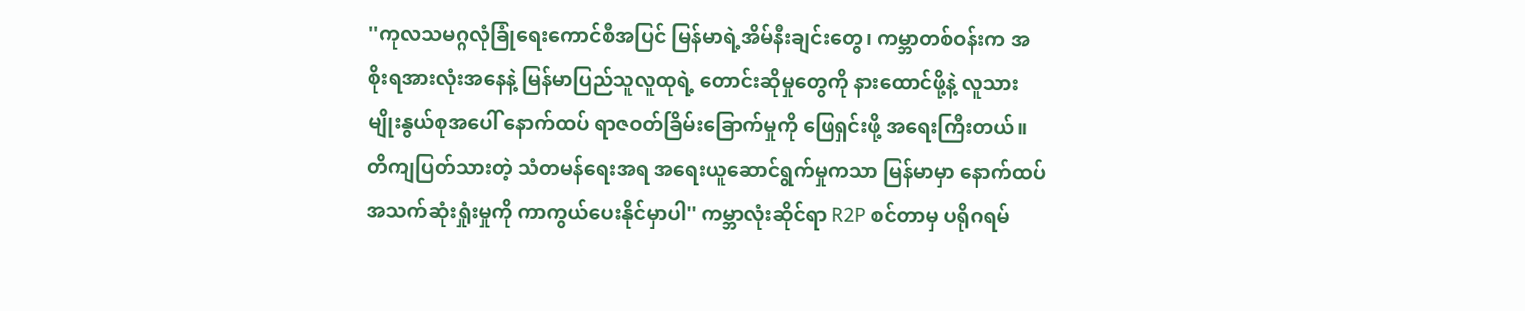''ကုလသမဂ္ဂလုံခြုံရေးကောင်စီအပြင် မြန်မာရဲ့အိမ်နီးချင်းတွေ၊ ကမ္ဘာတစ်ဝန်းက အစိုးရအားလုံးအနေနဲ့ မြန်မာပြည်သူလူထုရဲ့ တောင်းဆိုမှုတွေကို နားထောင်ဖို့နဲ့ လူသားမျိုးနွယ်စုအပေါ် နောက်ထပ် ရာဇဝတ်ခြိမ်းခြောက်မှုကို ဖြေရှင်းဖို့ အရေးကြီးတယ်။ တိကျပြတ်သားတဲ့ သံတမန်ရေးအရ အရေးယူဆောင်ရွက်မှုကသာ မြန်မာမှာ နောက်ထပ်အသက်ဆုံးရှုံးမှုကို ကာကွယ်ပေးနိုင်မှာပါ'' ကမ္ဘာလုံးဆိုင်ရာ R2P စင်တာမှ ပရိုဂရမ်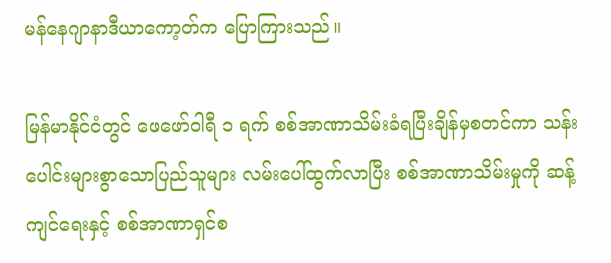မန်နေဂျာနာဒီယာကော့တ်က ပြောကြားသည်။

မြန်မာနိုင်ငံတွင် ဖေဖော်ဝါရီ ၁ ရက် စစ်အာဏာသိမ်းခံရပြီးချိန်မှစတင်ကာ သန်းပေါင်းများစွာသောပြည်သူများ လမ်းပေါ်ထွက်လာပြီး စစ်အာဏာသိမ်းမှုကို ဆန့်ကျင်ရေးနှင့် စစ်အာဏာရှင်စ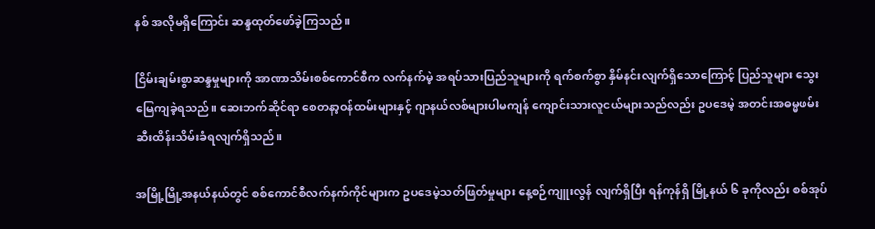နစ် အလိုမရှိကြောင်း ဆန္ဒထုတ်ဖော်ခဲ့ကြသည်။

ငြိမ်းချမ်းစွာဆန္ဒမှုများကို အာဏာသိမ်းစစ်ကောင်စီက လက်နက်မဲ့ အရပ်သားပြည်သူများကို ရက်စက်စွာ နှိမ်နင်းလျက်ရှိသောကြောင့် ပြည်သူများ သွေးမြေကျခဲ့ရသည်။ ဆေးဘက်ဆိုင်ရာ စေတနာ့ဝန်ထမ်းများနှင့် ဂျာနယ်လစ်များပါမကျန် ကျောင်းသားလူငယ်များသည်လည်း ဥပဒေမဲ့ အတင်းအဓမ္မဖမ်းဆီးထိန်းသိမ်းခံရလျက်ရှိသည်။

အမြို့မြို့အနယ်နယ်တွင် စစ်ကောင်စီလက်နက်ကိုင်များက ဥပဒေမဲ့သတ်ဖြတ်မှုများ နေ့စဉ်ကျူးလွန် လျက်ရှိပြီး ရန်ကုန်ရှိ မြို့နယ် ၆ ခုကိုလည်း စစ်အုပ်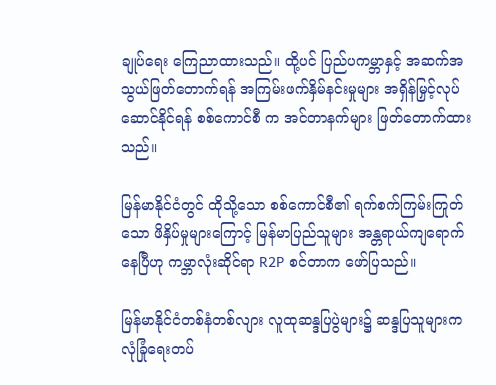ချုပ်ရေး ကြေညာထားသည်။ ထို့ပင် ပြည်ပကမ္ဘာနှင့် အဆက်အသွယ်ဖြတ်တောက်ရန် အကြမ်းဖက်နှိမ်နင်းမှုများ အရှိန်မြှင့်လုပ်ဆောင်နိုင်ရန် စစ်ကောင်စီ က အင်တာနက်များ ဖြတ်တောက်ထားသည်။

မြန်မာနိုင်ငံတွင် ထိုသို့သော စစ်ကောင်စီ၏ ရက်စက်ကြမ်းကြုတ်သော ဖိနှိပ်မှုများကြောင့် မြန်မာပြည်သူများ အန္တရာယ်ကျရောက်နေပြီဟု ကမ္ဘာလုံးဆိုင်ရာ R2P စင်တာက ဖော်ပြသည်။

မြန်မာနိုင်ငံတစ်နံတစ်လျား လူထုဆန္ဒပြပွဲများ၌ ဆန္ဒပြသူများက လုံခြုံရေးတပ်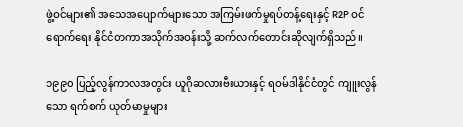ဖွဲ့ဝင်များ၏ အသေအပျောက်များသော အကြမ်းဖက်မှုရပ်တန့်ရေးနှင့် R2P ဝင်ရောက်ရေး နိုင်ငံတကာအသိုက်အဝန်းသို့ ဆက်လက်တောင်းဆိုလျက်ရှိသည်။

၁၉၉၀ ပြည့်လွန်ကာလအတွင်း ယူဂိုဆလားဗီးယားနှင့် ရဝမ်ဒါနိုင်ငံတွင် ကျူးလွန်သော ရက်စက် ယုတ်မာမှုများ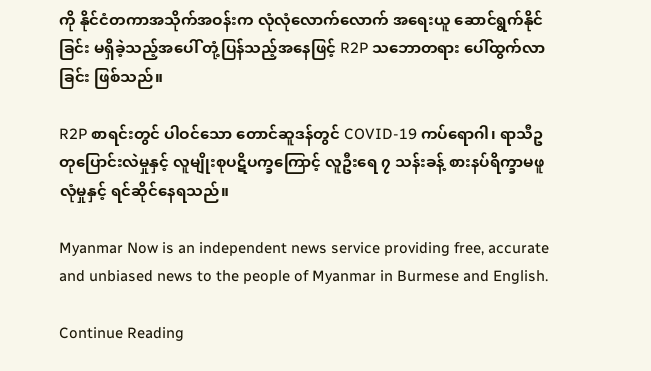ကို နိုင်ငံတကာအသိုက်အဝန်းက လုံလုံလောက်လောက် အရေးယူ ဆောင်ရွက်နိုင်ခြင်း မရှိခဲ့သည့်အပေါ် တုံ့ပြန်သည့်အနေဖြင့် R2P သဘောတရား ပေါ်ထွက်လာခြင်း ဖြစ်သည်။

R2P စာရင်းတွင် ပါဝင်သော တောင်ဆူဒန်တွင် COVID-19 ကပ်ရောဂါ၊ ရာသီဥတုပြောင်းလဲမှုနှင့် လူမျိုးစုပဋိပက္ခကြောင့် လူဦးရေ ၇ သန်းခန့် စားနပ်ရိက္ခာမဖူလုံမှုနှင့် ရင်ဆိုင်နေရသည်။

Myanmar Now is an independent news service providing free, accurate and unbiased news to the people of Myanmar in Burmese and English.

Continue Reading